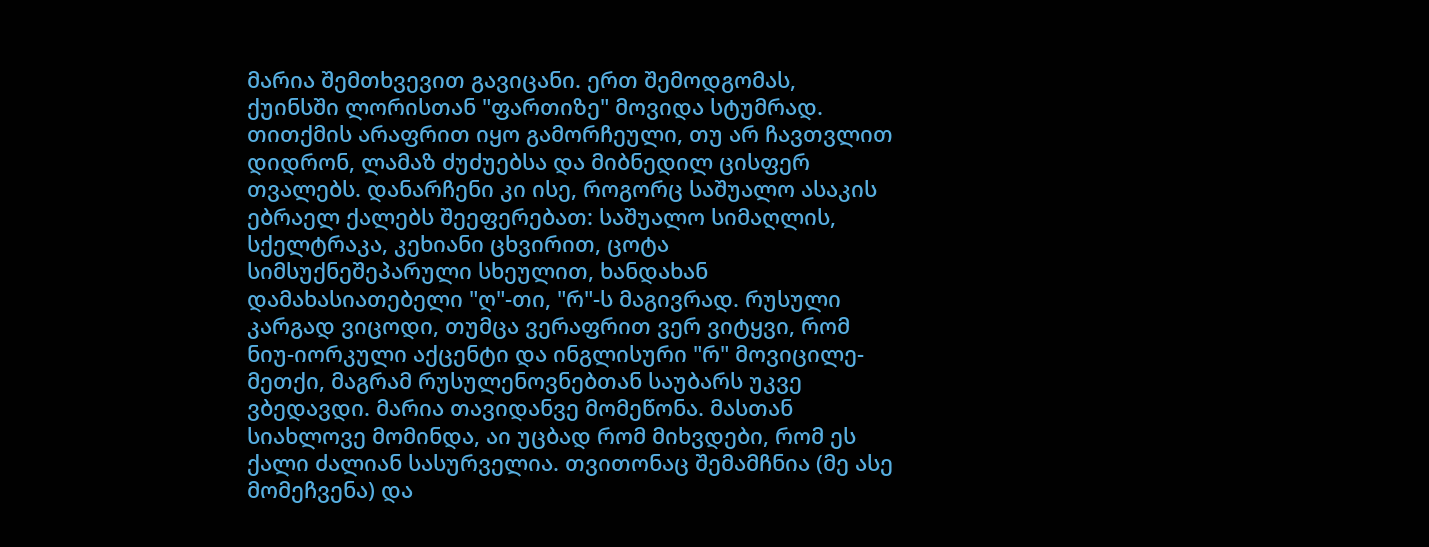მარია შემთხვევით გავიცანი. ერთ შემოდგომას, ქუინსში ლორისთან "ფართიზე" მოვიდა სტუმრად. თითქმის არაფრით იყო გამორჩეული, თუ არ ჩავთვლით დიდრონ, ლამაზ ძუძუებსა და მიბნედილ ცისფერ თვალებს. დანარჩენი კი ისე, როგორც საშუალო ასაკის ებრაელ ქალებს შეეფერებათ: საშუალო სიმაღლის, სქელტრაკა, კეხიანი ცხვირით, ცოტა სიმსუქნეშეპარული სხეულით, ხანდახან დამახასიათებელი "ღ"-თი, "რ"-ს მაგივრად. რუსული კარგად ვიცოდი, თუმცა ვერაფრით ვერ ვიტყვი, რომ ნიუ-იორკული აქცენტი და ინგლისური "რ" მოვიცილე-მეთქი, მაგრამ რუსულენოვნებთან საუბარს უკვე ვბედავდი. მარია თავიდანვე მომეწონა. მასთან სიახლოვე მომინდა, აი უცბად რომ მიხვდები, რომ ეს ქალი ძალიან სასურველია. თვითონაც შემამჩნია (მე ასე მომეჩვენა) და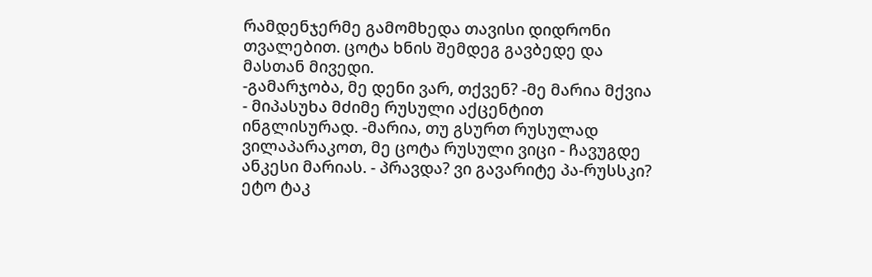რამდენჯერმე გამომხედა თავისი დიდრონი თვალებით. ცოტა ხნის შემდეგ გავბედე და მასთან მივედი.
-გამარჯობა, მე დენი ვარ, თქვენ? -მე მარია მქვია - მიპასუხა მძიმე რუსული აქცენტით ინგლისურად. -მარია, თუ გსურთ რუსულად ვილაპარაკოთ, მე ცოტა რუსული ვიცი - ჩავუგდე ანკესი მარიას. - პრავდა? ვი გავარიტე პა-რუსსკი? ეტო ტაკ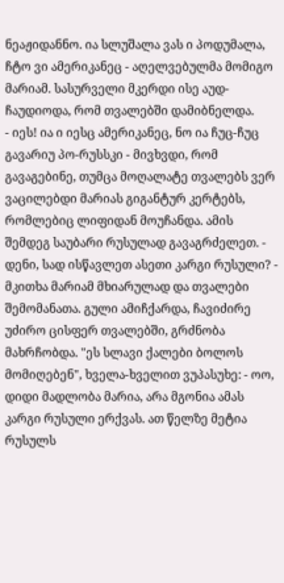ნეაჟიდანნო. ია სლუშალა ვას ი პოდუმალა, ჩტო ვი ამერიკანეც - აღელვებულმა მომიგო მარიამ. სასურველი მკერდი ისე აუდ-ჩაუდიოდა, რომ თვალებში დამიბნელდა.
- იეს! ია ი იესც ამერიკანეც, ნო ია ჩუც-ჩუც გავარიუ პო-რუსსკი - მივხვდი, რომ გავაგებინე, თუმცა მოღალატე თვალებს ვერ ვაცილებდი მარიას გიგანტურ კერტებს, რომლებიც ლიფიდან მოუჩანდა. ამის შემდეგ საუბარი რუსულად გავაგრძელეთ. - დენი, სად ისწავლეთ ასეთი კარგი რუსული? - მკითხა მარიამ მხიარულად და თვალები შემომანათა. გული ამიჩქარდა, ჩავიძირე უძირო ცისფერ თვალებში, გრძნობა მახრჩობდა. "ეს სლავი ქალები ბოლოს მომიღებენ", ხველა-ხველით ვუპასუხე: - ოო, დიდი მადლობა მარია, არა მგონია ამას კარგი რუსული ერქვას. ათ წელზე მეტია რუსულს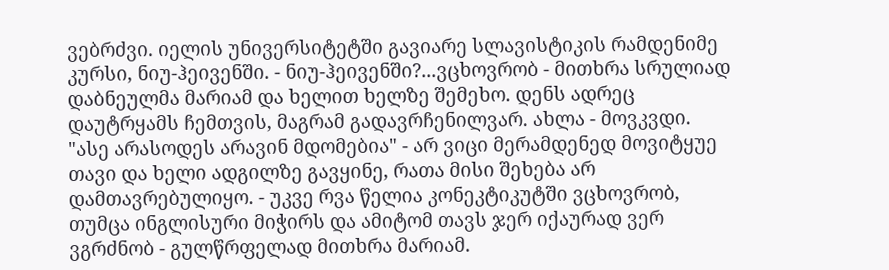ვებრძვი. იელის უნივერსიტეტში გავიარე სლავისტიკის რამდენიმე კურსი, ნიუ-ჰეივენში. - ნიუ-ჰეივენში?...ვცხოვრობ - მითხრა სრულიად დაბნეულმა მარიამ და ხელით ხელზე შემეხო. დენს ადრეც დაუტრყამს ჩემთვის, მაგრამ გადავრჩენილვარ. ახლა - მოვკვდი.
"ასე არასოდეს არავინ მდომებია" - არ ვიცი მერამდენედ მოვიტყუე თავი და ხელი ადგილზე გავყინე, რათა მისი შეხება არ დამთავრებულიყო. - უკვე რვა წელია კონეკტიკუტში ვცხოვრობ, თუმცა ინგლისური მიჭირს და ამიტომ თავს ჯერ იქაურად ვერ ვგრძნობ - გულწრფელად მითხრა მარიამ.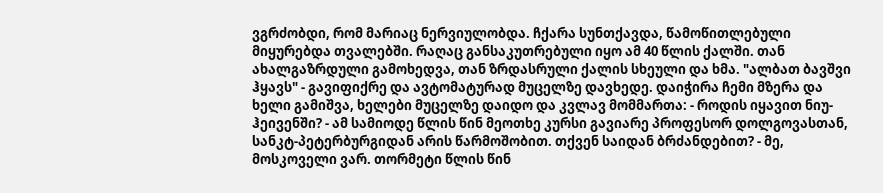ვგრძობდი, რომ მარიაც ნერვიულობდა. ჩქარა სუნთქავდა, წამოწითლებული მიყურებდა თვალებში. რაღაც განსაკუთრებული იყო ამ 40 წლის ქალში. თან ახალგაზრდული გამოხედვა, თან ზრდასრული ქალის სხეული და ხმა. "ალბათ ბავშვი ჰყავს" - გავიფიქრე და ავტომატურად მუცელზე დავხედე. დაიჭირა ჩემი მზერა და ხელი გამიშვა, ხელები მუცელზე დაიდო და კვლავ მომმართა: - როდის იყავით ნიუ-ჰეივენში? - ამ სამიოდე წლის წინ მეოთხე კურსი გავიარე პროფესორ დოლგოვასთან, სანკტ-პეტერბურგიდან არის წარმოშობით. თქვენ საიდან ბრძანდებით? - მე, მოსკოველი ვარ. თორმეტი წლის წინ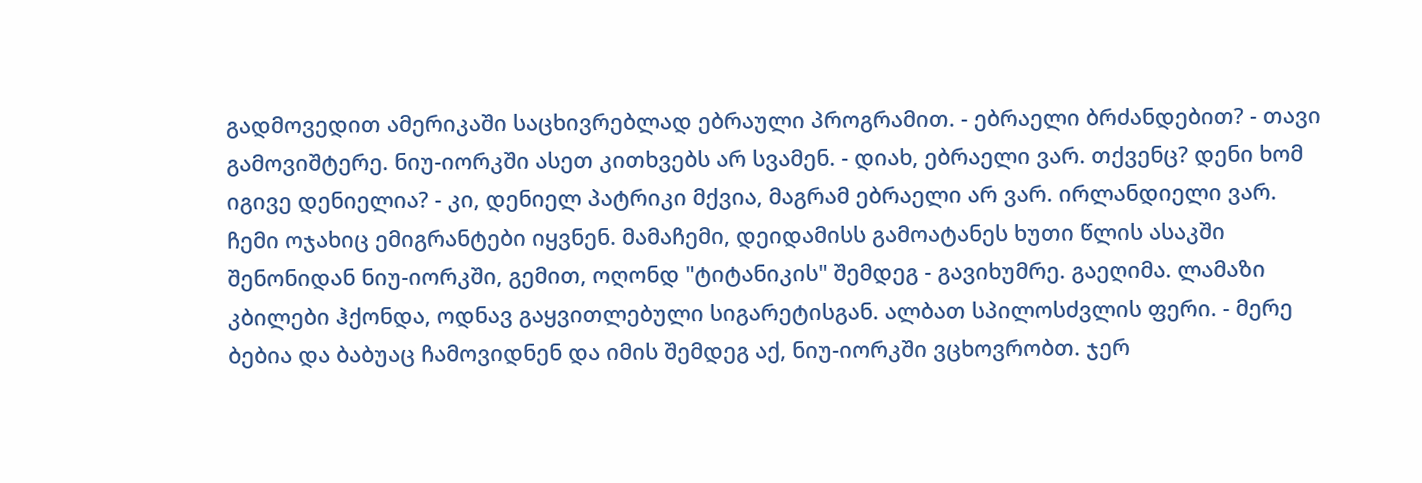გადმოვედით ამერიკაში საცხივრებლად ებრაული პროგრამით. - ებრაელი ბრძანდებით? - თავი გამოვიშტერე. ნიუ-იორკში ასეთ კითხვებს არ სვამენ. - დიახ, ებრაელი ვარ. თქვენც? დენი ხომ იგივე დენიელია? - კი, დენიელ პატრიკი მქვია, მაგრამ ებრაელი არ ვარ. ირლანდიელი ვარ. ჩემი ოჯახიც ემიგრანტები იყვნენ. მამაჩემი, დეიდამისს გამოატანეს ხუთი წლის ასაკში შენონიდან ნიუ-იორკში, გემით, ოღონდ "ტიტანიკის" შემდეგ - გავიხუმრე. გაეღიმა. ლამაზი კბილები ჰქონდა, ოდნავ გაყვითლებული სიგარეტისგან. ალბათ სპილოსძვლის ფერი. - მერე ბებია და ბაბუაც ჩამოვიდნენ და იმის შემდეგ აქ, ნიუ-იორკში ვცხოვრობთ. ჯერ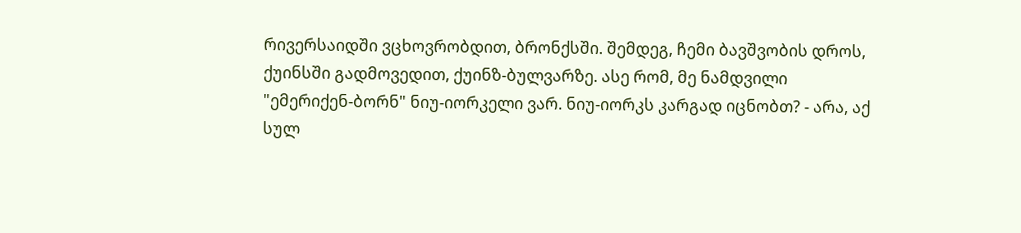რივერსაიდში ვცხოვრობდით, ბრონქსში. შემდეგ, ჩემი ბავშვობის დროს, ქუინსში გადმოვედით, ქუინზ-ბულვარზე. ასე რომ, მე ნამდვილი "ემერიქენ-ბორნ" ნიუ-იორკელი ვარ. ნიუ-იორკს კარგად იცნობთ? - არა, აქ სულ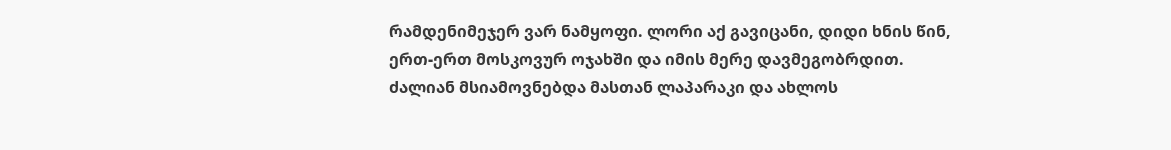რამდენიმეჯერ ვარ ნამყოფი. ლორი აქ გავიცანი, დიდი ხნის წინ, ერთ-ერთ მოსკოვურ ოჯახში და იმის მერე დავმეგობრდით.
ძალიან მსიამოვნებდა მასთან ლაპარაკი და ახლოს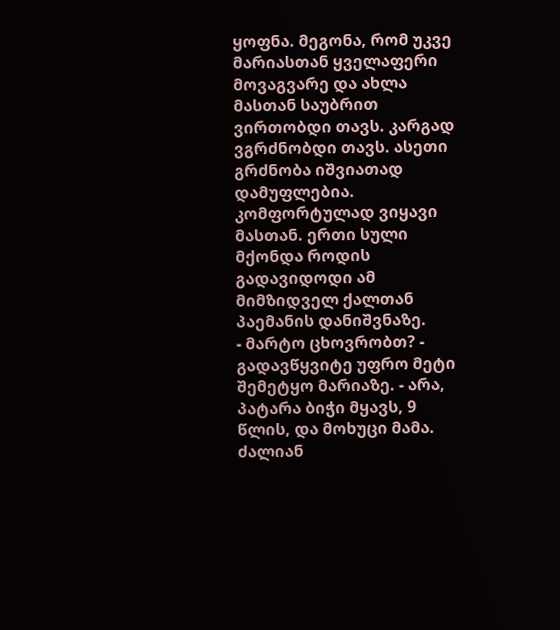ყოფნა. მეგონა, რომ უკვე მარიასთან ყველაფერი მოვაგვარე და ახლა მასთან საუბრით ვირთობდი თავს. კარგად ვგრძნობდი თავს. ასეთი გრძნობა იშვიათად დამუფლებია. კომფორტულად ვიყავი მასთან. ერთი სული მქონდა როდის გადავიდოდი ამ მიმზიდველ ქალთან პაემანის დანიშვნაზე.
- მარტო ცხოვრობთ? - გადავწყვიტე უფრო მეტი შემეტყო მარიაზე. - არა, პატარა ბიჭი მყავს, 9 წლის, და მოხუცი მამა. ძალიან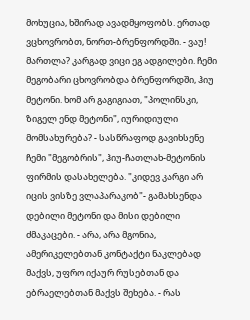მოხუცია, ხშირად ავადმყოფობს. ერთად ვცხოვრობთ, ნორთ-ბრენფორდში. - ვაუ! მართლა? კარგად ვიცი ეგ ადგილები. ჩემი მეგობარი ცხოვრობდა ბრენფორდში, ჰიუ მეტონი. ხომ არ გაგიგიათ, "პოლინსკი, ზიგელ ენდ მეტონი", იურიდიული მომსახურება? - სასწრაფოდ გავიხსენე ჩემი "მეგობრის", ჰიუ-ჩათლახ-მეტონის ფირმის დასახელება. "კიდევ კარგი არ იცის ვისზე ვლაპარაკობ"- გამახსენდა დებილი მეტონი და მისი დებილი ძმაკაცები. - არა, არა მგონია, ამერიკელებთან კონტაქტი ნაკლებად მაქვს, უფრო იქაურ რუსებთან და ებრაელებთან მაქვს შეხება. - რას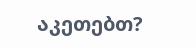აკეთებთ?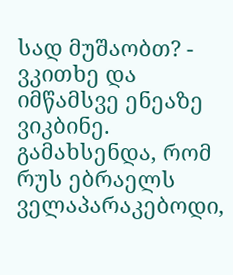სად მუშაობთ? - ვკითხე და იმწამსვე ენეაზე ვიკბინე. გამახსენდა, რომ რუს ებრაელს ველაპარაკებოდი,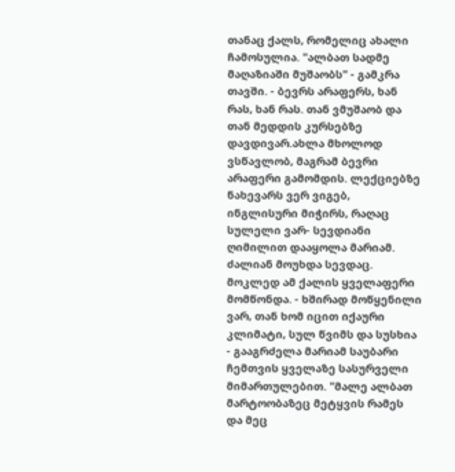თანაც ქალს, რომელიც ახალი ჩამოსულია. "ალბათ სადმე მაღაზიაში მუშაობს" - გამკრა თავში. - ბევრს არაფერს, ხან რას, ხან რას. თან ვმუშაობ და თან მედდის კურსებზე დავდივარ.ახლა მხოლოდ ვსწავლობ, მაგრამ ბევრი არაფერი გამომდის. ლექციებზე ნახევარს ვერ ვიგებ, ინგლისური მიჭირს, რაღაც სულელი ვარ- სევდიანი ღიმილით დააყოლა მარიამ. ძალიან მოუხდა სევდაც. მოკლედ ამ ქალის ყველაფერი მომწონდა. - ხშირად მოწყენილი ვარ, თან ხომ იცით იქაური კლიმატი, სულ წვიმს და სუსხია - გააგრძელა მარიამ საუბარი ჩემთვის ყველაზე სასურველი მიმართულებით. "მალე ალბათ მარტოობაზეც მეტყვის რამეს და მეც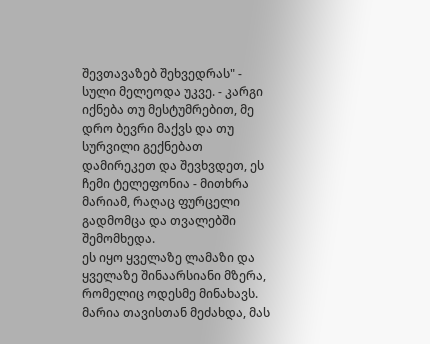შევთავაზებ შეხვედრას" - სული მელეოდა უკვე. - კარგი იქნება თუ მესტუმრებით, მე დრო ბევრი მაქვს და თუ სურვილი გექნებათ დამირეკეთ და შევხვდეთ, ეს ჩემი ტელეფონია - მითხრა მარიამ, რაღაც ფურცელი გადმომცა და თვალებში შემომხედა.
ეს იყო ყველაზე ლამაზი და ყველაზე შინაარსიანი მზერა, რომელიც ოდესმე მინახავს. მარია თავისთან მეძახდა, მას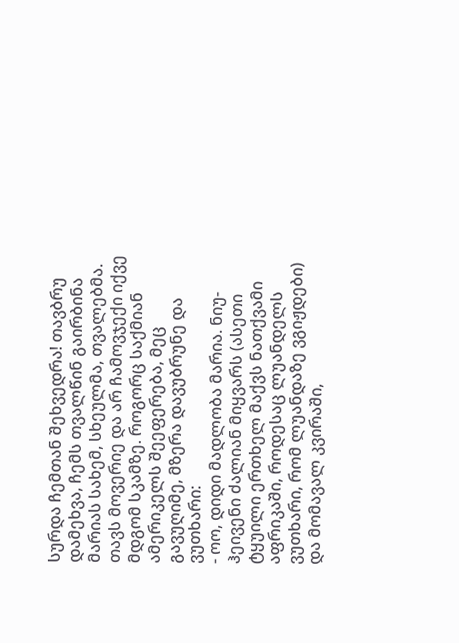სურდა ჩემთან შეხვედრა! თავბრუ დამეხვა, ჩემს თვალწინ გაირბინა მარიას სახემ, სხეულმა, თვალებმა. თავს მოვერიე და არ ჩამოვჯექი იქვე მდგომ სკამზე. როგორც საქმიან ამერიკელს შეეფერება, მეც გავუღიმე, მზერა დავუბრუნე და ვუთხარი:
- ოო, დიდი მადლობა მარია. ნიუ-ჰეივენი ძალიან მიყვარს (ასეთი ტყუილი ერთხელ მაქვს ნათქვამი აფრიკაში, როდესაც ლუანდელს ვუთხარი, რომ ლუანდაზე ვგიჟდები) და მომავალ კვირაში,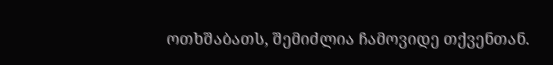ოთხშაბათს, შემიძლია ჩამოვიდე თქვენთან.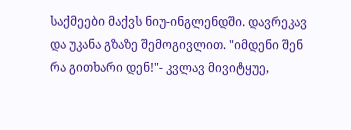საქმეები მაქვს ნიუ-ინგლენდში. დავრეკავ და უკანა გზაზე შემოგივლით. "იმდენი შენ რა გითხარი დენ!"- კვლავ მივიტყუე,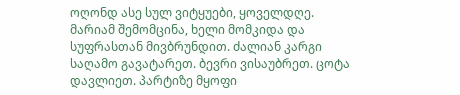ოღონდ ასე სულ ვიტყუები, ყოველდღე.
მარიამ შემომცინა, ხელი მომკიდა და სუფრასთან მივბრუნდით. ძალიან კარგი საღამო გავატარეთ. ბევრი ვისაუბრეთ. ცოტა დავლიეთ. პარტიზე მყოფი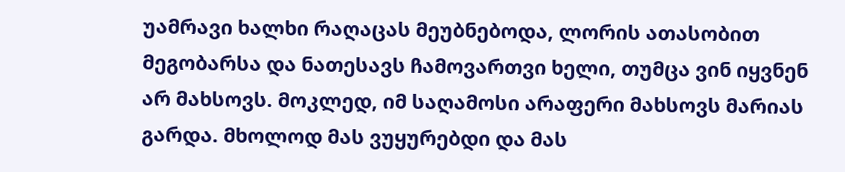უამრავი ხალხი რაღაცას მეუბნებოდა, ლორის ათასობით მეგობარსა და ნათესავს ჩამოვართვი ხელი, თუმცა ვინ იყვნენ არ მახსოვს. მოკლედ, იმ საღამოსი არაფერი მახსოვს მარიას გარდა. მხოლოდ მას ვუყურებდი და მას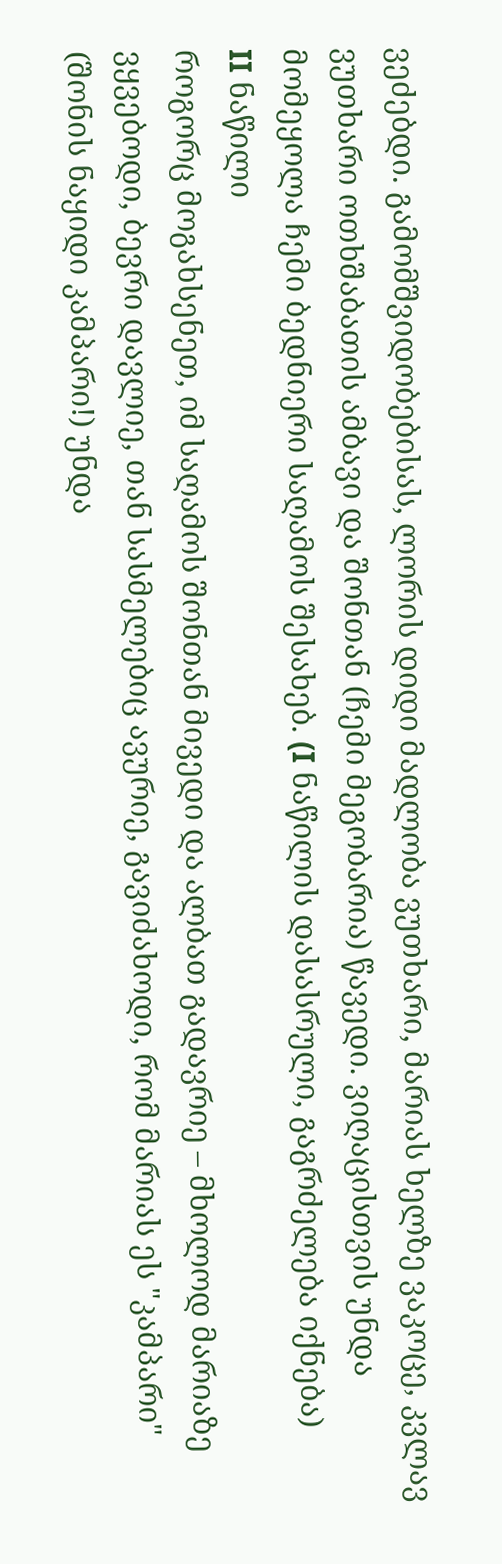ვეძებდი. გამომშვიდობებისას, ლორის დიდი მადლობა ვუთხარი, მარიას ხელზე ვაკოცე, კვლავ ვუთხარი ოთხშაბათის ამბავი და შონთან (ჩემი მეგობარია) წავედი. ვიღაცისთვის უნდა მომეყოლა ჩემი ბედნიერი საღამოს შესახებ. (I ნაწილის დასასრული, გაგრძელება იქნება)
II ნაწილი
როგორც მოგახსენეთ, იმ საღამოს შონთან მივედი და ალბათ გადავრიე – მხოლოდ მარიაზე ვყვებოდი, ბევრი დავლიე, თან სასმელებიც ავურიე, გავიძახოდი, რომ მარიას ეს "კამპარი" (შონის ნაყიდი კამპარი!) უნდა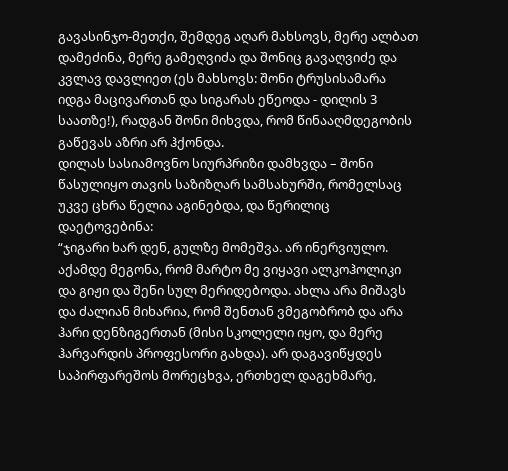გავასინჯო-მეთქი, შემდეგ აღარ მახსოვს, მერე ალბათ დამეძინა, მერე გამეღვიძა და შონიც გავაღვიძე და კვლავ დავლიეთ (ეს მახსოვს: შონი ტრუსისამარა იდგა მაცივართან და სიგარას ეწეოდა - დილის 3 საათზე!), რადგან შონი მიხვდა, რომ წინააღმდეგობის გაწევას აზრი არ ჰქონდა.
დილას სასიამოვნო სიურპრიზი დამხვდა – შონი წასულიყო თავის საზიზღარ სამსახურში, რომელსაც უკვე ცხრა წელია აგინებდა, და წერილიც დაეტოვებინა:
“ჯიგარი ხარ დენ, გულზე მომეშვა. არ ინერვიულო. აქამდე მეგონა, რომ მარტო მე ვიყავი ალკოჰოლიკი და გიჟი და შენი სულ მერიდებოდა. ახლა არა მიშავს და ძალიან მიხარია, რომ შენთან ვმეგობრობ და არა ჰარი დენზიგერთან (მისი სკოლელი იყო, და მერე ჰარვარდის პროფესორი გახდა). არ დაგავიწყდეს საპირფარეშოს მორეცხვა, ერთხელ დაგეხმარე,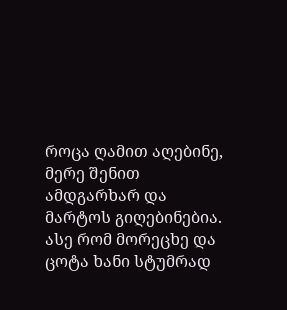როცა ღამით აღებინე, მერე შენით ამდგარხარ და მარტოს გიღებინებია. ასე რომ მორეცხე და ცოტა ხანი სტუმრად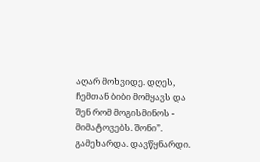აღარ მოხვიდე. დღეს, ჩემთან ბიბი მომყავს და შენ რომ მოგისმინოს - მიმატოვებს. შონი”.
გამეხარდა. დავწყნარდი.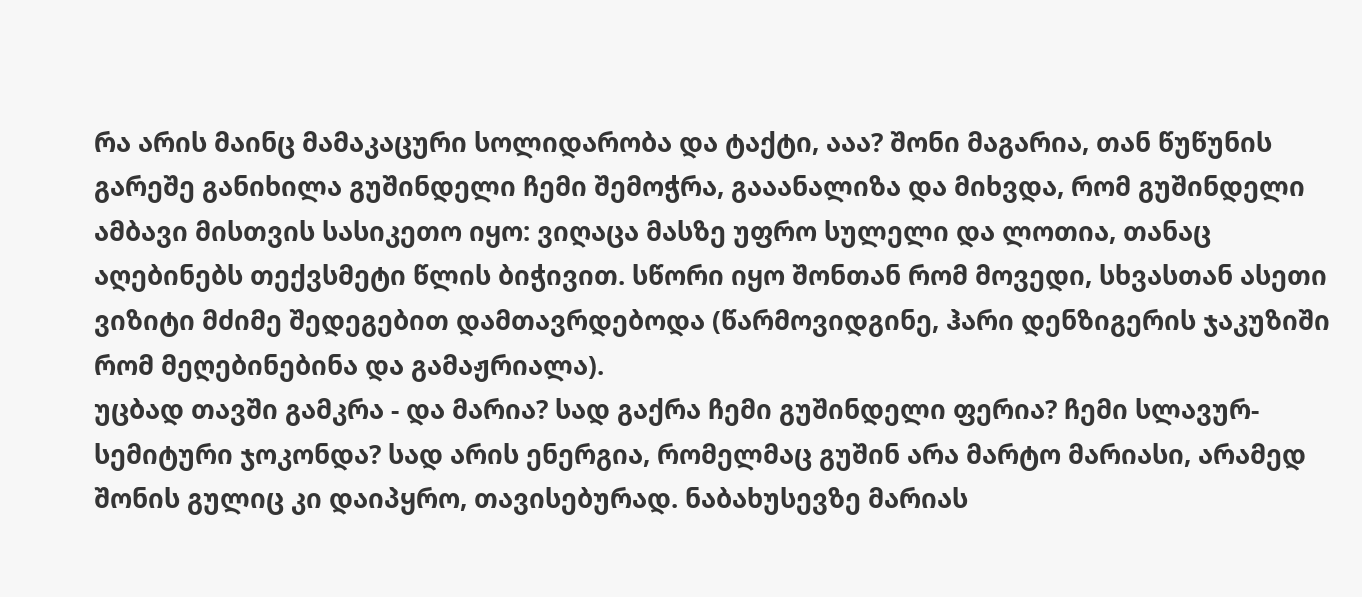რა არის მაინც მამაკაცური სოლიდარობა და ტაქტი, ააა? შონი მაგარია, თან წუწუნის გარეშე განიხილა გუშინდელი ჩემი შემოჭრა, გააანალიზა და მიხვდა, რომ გუშინდელი ამბავი მისთვის სასიკეთო იყო: ვიღაცა მასზე უფრო სულელი და ლოთია, თანაც აღებინებს თექვსმეტი წლის ბიჭივით. სწორი იყო შონთან რომ მოვედი, სხვასთან ასეთი ვიზიტი მძიმე შედეგებით დამთავრდებოდა (წარმოვიდგინე, ჰარი დენზიგერის ჯაკუზიში რომ მეღებინებინა და გამაჟრიალა).
უცბად თავში გამკრა - და მარია? სად გაქრა ჩემი გუშინდელი ფერია? ჩემი სლავურ-სემიტური ჯოკონდა? სად არის ენერგია, რომელმაც გუშინ არა მარტო მარიასი, არამედ შონის გულიც კი დაიპყრო, თავისებურად. ნაბახუსევზე მარიას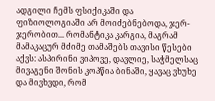ადგილი ჩემს ფსიქიკაში და ფიზიოლოგიაში არ მოიძებნებოდა, ჯერ-ჯერობით... რომანტიკა კარგია, მაგრამ მამაკაცურ მძიმე თამაშებს თავისი წესები აქვს: ასპირინი ვიპოვე, დავლიე, საჭმელსაც მივაგენი შონის კოპწია ბინაში, ყავაც ვხუხე და მივხვდი, რომ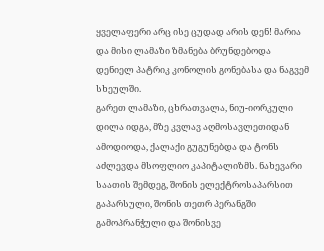ყველაფერი არც ისე ცუდად არის დენ! მარია და მისი ლამაზი ზმანება ბრუნდებოდა დენიელ პატრიკ კონოლის გონებასა და ნაგვემ სხეულში.
გარეთ ლამაზი, ცხრათვალა, ნიუ-იორკული დილა იდგა, მზე კვლავ აღმოსავლეთიდან ამოდიოდა, ქალაქი გუგუნებდა და ტონს აძლევდა მსოფლიო კაპიტალიზმს. ნახევარი საათის შემდეგ, შონის ელექტროსაპარსით გაპარსული, შონის თეთრ პერანგში გამოპრანჭული და შონისვე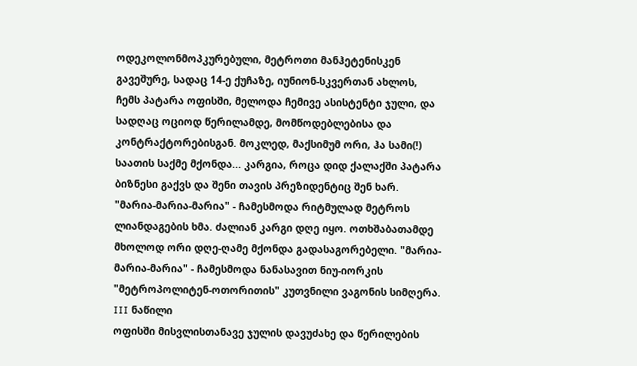ოდეკოლონმოპკურებული, მეტროთი მანჰეტენისკენ გავეშურე, სადაც 14-ე ქუჩაზე, იუნიონ-სკვერთან ახლოს, ჩემს პატარა ოფისში, მელოდა ჩემივე ასისტენტი ჯული, და სადღაც ოციოდ წერილამდე, მომწოდებლებისა და კონტრაქტორებისგან. მოკლედ, მაქსიმუმ ორი, ჰა სამი(!) საათის საქმე მქონდა... კარგია, როცა დიდ ქალაქში პატარა ბიზნესი გაქვს და შენი თავის პრეზიდენტიც შენ ხარ. "მარია-მარია-მარია" - ჩამესმოდა რიტმულად მეტროს ლიანდაგების ხმა. ძალიან კარგი დღე იყო. ოთხშაბათამდე მხოლოდ ორი დღე-ღამე მქონდა გადასაგორებელი. "მარია-მარია-მარია" - ჩამესმოდა ნანასავით ნიუ-იორკის "მეტროპოლიტენ-ოთორითის" კუთვნილი ვაგონის სიმღერა.
III ნაწილი
ოფისში მისვლისთანავე ჯულის დავუძახე და წერილების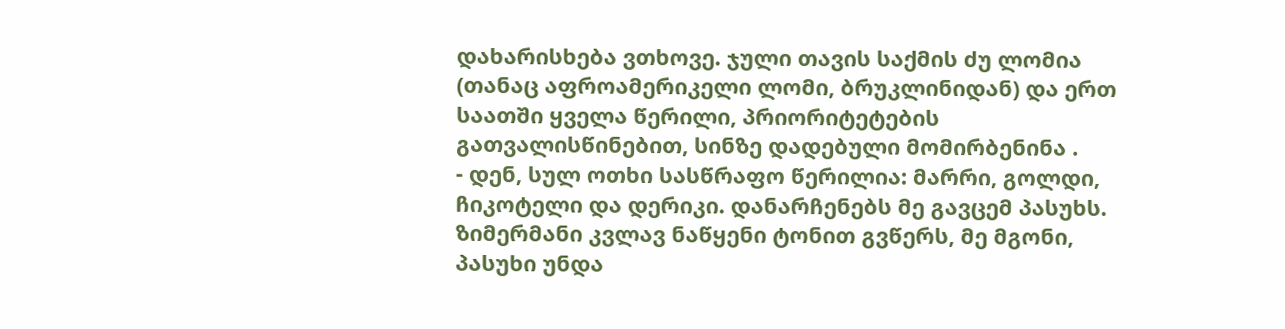დახარისხება ვთხოვე. ჯული თავის საქმის ძუ ლომია (თანაც აფროამერიკელი ლომი, ბრუკლინიდან) და ერთ საათში ყველა წერილი, პრიორიტეტების გათვალისწინებით, სინზე დადებული მომირბენინა .
- დენ, სულ ოთხი სასწრაფო წერილია: მარრი, გოლდი, ჩიკოტელი და დერიკი. დანარჩენებს მე გავცემ პასუხს. ზიმერმანი კვლავ ნაწყენი ტონით გვწერს, მე მგონი, პასუხი უნდა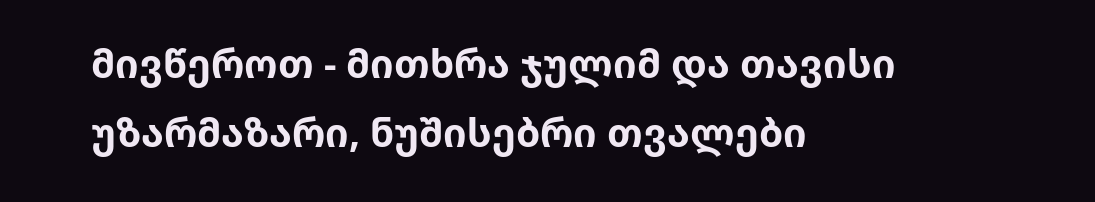მივწეროთ - მითხრა ჯულიმ და თავისი უზარმაზარი, ნუშისებრი თვალები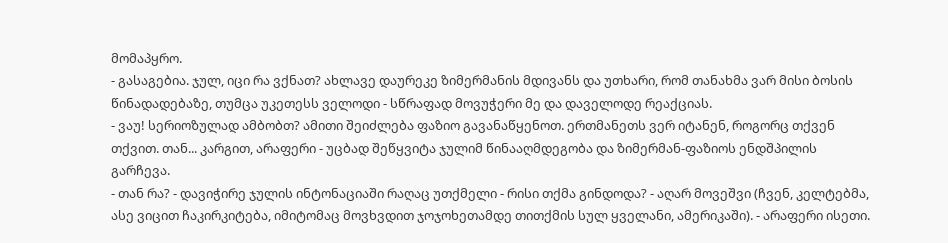მომაპყრო.
- გასაგებია. ჯულ, იცი რა ვქნათ? ახლავე დაურეკე ზიმერმანის მდივანს და უთხარი, რომ თანახმა ვარ მისი ბოსის წინადადებაზე, თუმცა უკეთესს ველოდი - სწრაფად მოვუჭერი მე და დაველოდე რეაქციას.
- ვაუ! სერიოზულად ამბობთ? ამითი შეიძლება ფაზიო გავანაწყენოთ. ერთმანეთს ვერ იტანენ, როგორც თქვენ თქვით. თან... კარგით, არაფერი - უცბად შეწყვიტა ჯულიმ წინააღმდეგობა და ზიმერმან-ფაზიოს ენდშპილის გარჩევა.
- თან რა? - დავიჭირე ჯულის ინტონაციაში რაღაც უთქმელი - რისი თქმა გინდოდა? - აღარ მოვეშვი (ჩვენ, კელტებმა, ასე ვიცით ჩაკირკიტება, იმიტომაც მოვხვდით ჯოჯოხეთამდე თითქმის სულ ყველანი, ამერიკაში). - არაფერი ისეთი.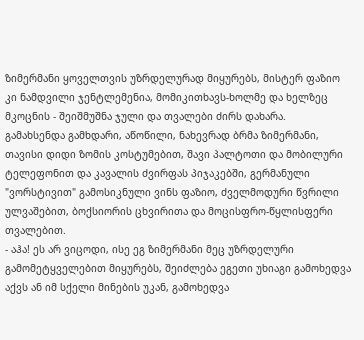ზიმერმანი ყოველთვის უზრდელურად მიყურებს, მისტერ ფაზიო კი ნამდვილი ჯენტლემენია, მომიკითხავს-ხოლმე და ხელზეც მკოცნის - შეიშმუშნა ჯული და თვალები ძირს დახარა.
გამახსენდა გამხდარი, აწოწილი, ნახევრად ბრმა ზიმერმანი, თავისი დიდი ზომის კოსტუმებით, შავი პალტოთი და მობილური ტელეფონით და კავალის ძვირფას პიჯაკებში, გერმანული "ვორსტივით" გამოსიკნული ვინს ფაზიო, ძველმოდური წვრილი ულვაშებით, ბოქსიორის ცხვირითა და მოცისფრო-წყლისფერი თვალებით.
- აჰა! ეს არ ვიცოდი, ისე ეგ ზიმერმანი მეც უზრდელური გამომეტყველებით მიყურებს, შეიძლება ეგეთი უხიაგი გამოხედვა აქვს ან იმ სქელი მინების უკან, გამოხედვა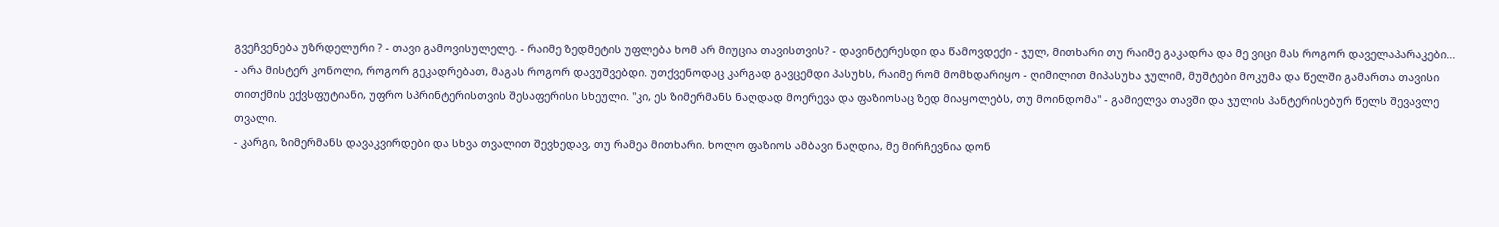გვეჩვენება უზრდელური ? - თავი გამოვისულელე. - რაიმე ზედმეტის უფლება ხომ არ მიუცია თავისთვის? - დავინტერესდი და წამოვდექი - ჯულ, მითხარი თუ რაიმე გაკადრა და მე ვიცი მას როგორ დაველაპარაკები...
- არა მისტერ კონოლი, როგორ გეკადრებათ, მაგას როგორ დავუშვებდი. უთქვენოდაც კარგად გავცემდი პასუხს, რაიმე რომ მომხდარიყო - ღიმილით მიპასუხა ჯულიმ, მუშტები მოკუმა და წელში გამართა თავისი თითქმის ექვსფუტიანი, უფრო სპრინტერისთვის შესაფერისი სხეული. "კი, ეს ზიმერმანს ნაღდად მოერევა და ფაზიოსაც ზედ მიაყოლებს, თუ მოინდომა" - გამიელვა თავში და ჯულის პანტერისებურ წელს შევავლე თვალი.
- კარგი, ზიმერმანს დავაკვირდები და სხვა თვალით შევხედავ, თუ რამეა მითხარი. ხოლო ფაზიოს ამბავი ნაღდია, მე მირჩევნია დონ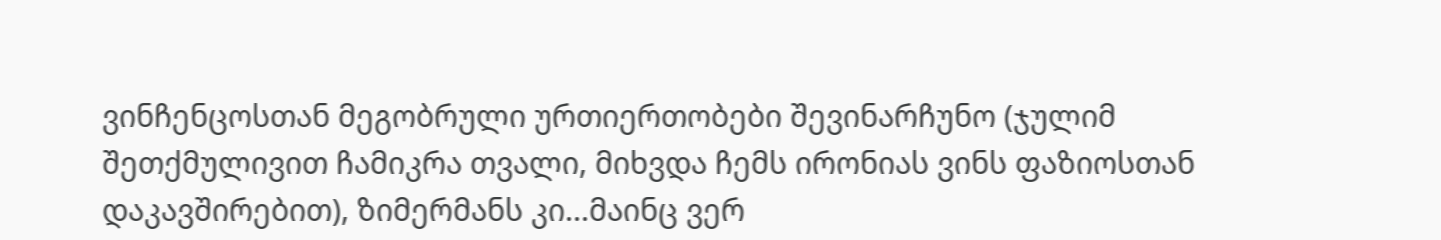ვინჩენცოსთან მეგობრული ურთიერთობები შევინარჩუნო (ჯულიმ შეთქმულივით ჩამიკრა თვალი, მიხვდა ჩემს ირონიას ვინს ფაზიოსთან დაკავშირებით), ზიმერმანს კი...მაინც ვერ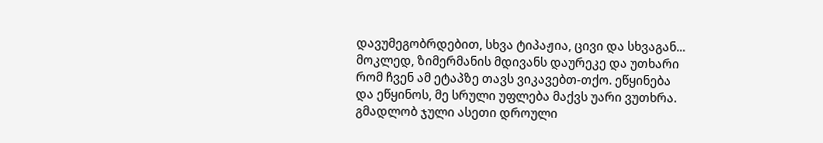დავუმეგობრდებით, სხვა ტიპაჟია, ცივი და სხვაგან... მოკლედ, ზიმერმანის მდივანს დაურეკე და უთხარი რომ ჩვენ ამ ეტაპზე თავს ვიკავებთ-თქო. ეწყინება და ეწყინოს, მე სრული უფლება მაქვს უარი ვუთხრა. გმადლობ ჯული ასეთი დროული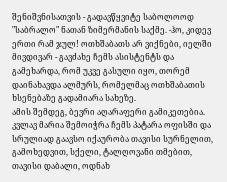შენიშვნისათვის - გადავწყვიტე საბოლოოდ "საბრალო" ნათან ზიმერმანის საქმე. -ჰო, კიდევ ერთი რამ ჯულ! ოთხშაბათს არ ვიქნები, იელში მივდივარ - გავძახე ჩემს ასისტენტს და გამეხარდა, რომ უკვე გასული იყო, თორემ დაინახავდა ალმურს, რომელმაც ოთხშაბათის ხსენებაზე გადამიარა სახეზე.
ამის შემდეგ, ბევრი აღარაფერი გამიკეთებია. კვლავ მარია შემოიჭრა ჩემს პატარა ოფისში და სრულიად გაავსო იქაურობა თავისი სურნელით, გამოხედვით, სქელი, ტალღოვანი თმებით, თავისი დაბალი, ოდნახ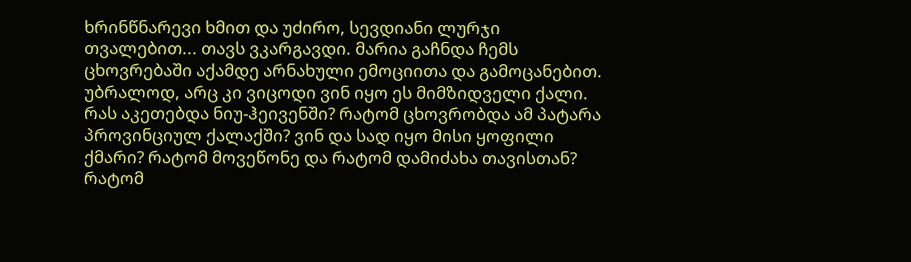ხრინწნარევი ხმით და უძირო, სევდიანი ლურჯი თვალებით... თავს ვკარგავდი. მარია გაჩნდა ჩემს ცხოვრებაში აქამდე არნახული ემოციითა და გამოცანებით. უბრალოდ, არც კი ვიცოდი ვინ იყო ეს მიმზიდველი ქალი. რას აკეთებდა ნიუ-ჰეივენში? რატომ ცხოვრობდა ამ პატარა პროვინციულ ქალაქში? ვინ და სად იყო მისი ყოფილი ქმარი? რატომ მოვეწონე და რატომ დამიძახა თავისთან? რატომ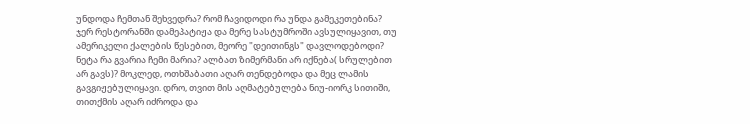უნდოდა ჩემთან შეხვედრა? რომ ჩავიდოდი რა უნდა გამეკეთებინა? ჯერ რესტორანში დამეპატიჟა და მერე სასტუმროში ავსულიყავით, თუ ამერიკელი ქალების წესებით, მეორე "დეითინგს" დავლოდებოდი? ნეტა რა გვარია ჩემი მარია? ალბათ ზიმერმანი არ იქნება( სრულებით არ გავს)? მოკლედ, ოთხშაბათი აღარ თენდებოდა და მეც ლამის გავგიჟებულიყავი. დრო, თვით მის აღმატებულება ნიუ-იორკ სითიში, თითქმის აღარ იძროდა და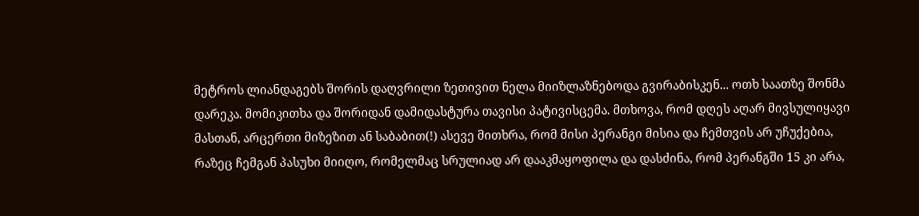მეტროს ლიანდაგებს შორის დაღვრილი ზეთივით ნელა მიიზლაზნებოდა გვირაბისკენ... ოთხ საათზე შონმა დარეკა. მომიკითხა და შორიდან დამიდასტურა თავისი პატივისცემა. მთხოვა, რომ დღეს აღარ მივსულიყავი მასთან, არცერთი მიზეზით ან საბაბით(!) ასევე მითხრა, რომ მისი პერანგი მისია და ჩემთვის არ უჩუქებია, რაზეც ჩემგან პასუხი მიიღო, რომელმაც სრულიად არ დააკმაყოფილა და დასძინა, რომ პერანგში 15 კი არა,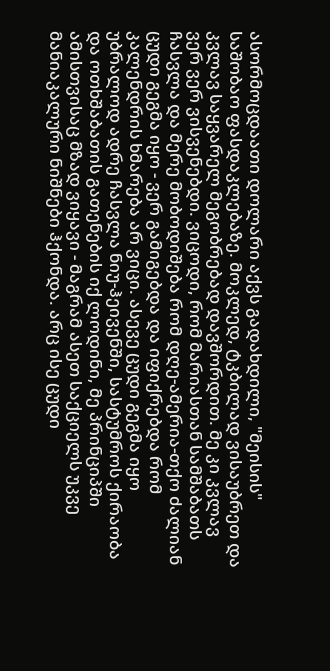ასორმოცდაათი დოლარი აქვს გადახდილი, "მეისის" საშობაო ფასდაკლებაზე. მოკლედ, ტკბილად ვისაუბრეთ და კვლავ საყვარელ მეგობრებად დავშორდით. მე კი კვლავ ვერ ვერ ვისვენებდი. ვიცოდი, რომ მარიასთან სამშაბათს ჩასვლა და მერე მობოდიშება რომ დღე-ამერია-თქო ძალიან ცუდი გეგმა იყო - ვერ გამიგებდა და იფიქრებდა რომ კალენდრის ხმარება არ ვიცი. ასევე ცუდი გეგმა იყო უბრალოდ ადრე ჩასვლა ნიუ-ჰეივენში, სასტუმროს ქირაობა და ოთხშაბათის გათენების იქ ლოდინი, მე პრინციპში ამისთვისაც მზად ვიყავი - მაგრამ ასეთ საქციელს უკვე მანიაკალური ნიშნები ჰქონდა. არც ისე ცუდი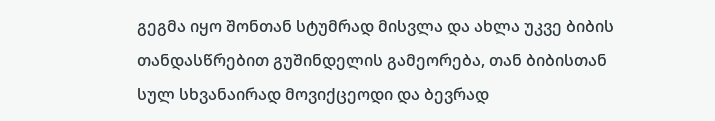გეგმა იყო შონთან სტუმრად მისვლა და ახლა უკვე ბიბის თანდასწრებით გუშინდელის გამეორება, თან ბიბისთან სულ სხვანაირად მოვიქცეოდი და ბევრად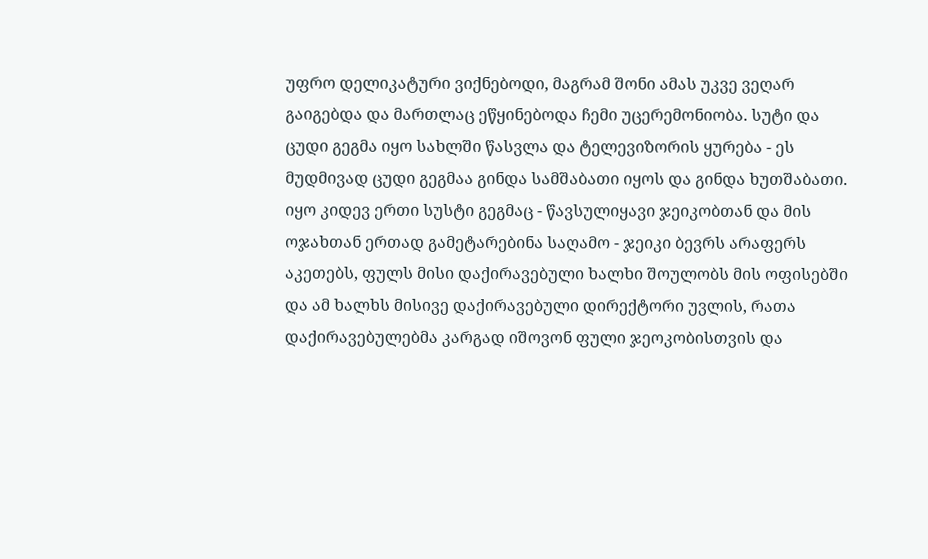უფრო დელიკატური ვიქნებოდი, მაგრამ შონი ამას უკვე ვეღარ გაიგებდა და მართლაც ეწყინებოდა ჩემი უცერემონიობა. სუტი და ცუდი გეგმა იყო სახლში წასვლა და ტელევიზორის ყურება - ეს მუდმივად ცუდი გეგმაა გინდა სამშაბათი იყოს და გინდა ხუთშაბათი. იყო კიდევ ერთი სუსტი გეგმაც - წავსულიყავი ჯეიკობთან და მის ოჯახთან ერთად გამეტარებინა საღამო - ჯეიკი ბევრს არაფერს აკეთებს, ფულს მისი დაქირავებული ხალხი შოულობს მის ოფისებში და ამ ხალხს მისივე დაქირავებული დირექტორი უვლის, რათა დაქირავებულებმა კარგად იშოვონ ფული ჯეოკობისთვის და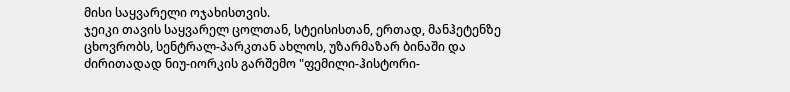მისი საყვარელი ოჯახისთვის.
ჯეიკი თავის საყვარელ ცოლთან, სტეისისთან, ერთად, მანჰეტენზე ცხოვრობს, სენტრალ-პარკთან ახლოს, უზარმაზარ ბინაში და ძირითადად ნიუ-იორკის გარშემო "ფემილი-ჰისტორი-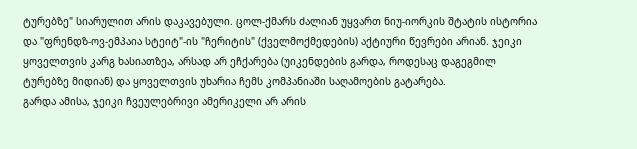ტურებზე" სიარულით არის დაკავებული. ცოლ-ქმარს ძალიან უყვართ ნიუ-იორკის შტატის ისტორია და "ფრენდზ-ოვ-ემპაია სტეიტ"-ის "ჩერიტის" (ქველმოქმედების) აქტიური წევრები არიან. ჯეიკი ყოველთვის კარგ ხასიათზეა, არსად არ ეჩქარება (უიკენდების გარდა, როდესაც დაგეგმილ ტურებზე მიდიან) და ყოველთვის უხარია ჩემს კომპანიაში საღამოების გატარება.
გარდა ამისა, ჯეიკი ჩვეულებრივი ამერიკელი არ არის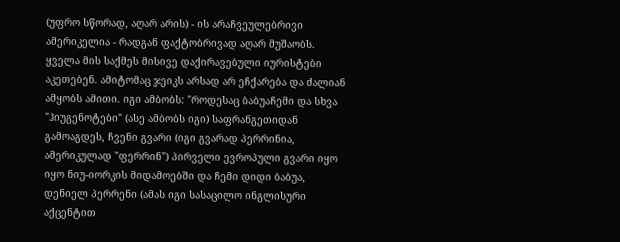(უფრო სწორად, აღარ არის) - ის არაჩვეულებრივი ამერიკელია - რადგან ფაქტობრივად აღარ მუშაობს. ყველა მის საქმეს მისივე დაქირავებული იურისტები აკეთებენ. ამიტომაც ჯეიკს არსად არ ეჩქარება და ძალიან ამყობს ამითი. იგი ამბობს: "როდესაც ბაბუაჩემი და სხვა "ჰიუგენოტები" (ასე ამბობს იგი) საფრანგეთიდან გამოაგდეს, ჩვენი გვარი (იგი გვარად პერრინია, ამერიკულად "ფერრინ") პირველი ევროპული გვარი იყო იყო ნიუ-იორკის მიდამოებში და ჩემი დიდი ბაბუა, დენიელ პერრენი (ამას იგი სასაცილო ინგლისური აქცენტით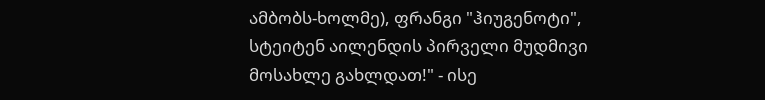ამბობს-ხოლმე), ფრანგი "ჰიუგენოტი", სტეიტენ აილენდის პირველი მუდმივი მოსახლე გახლდათ!" - ისე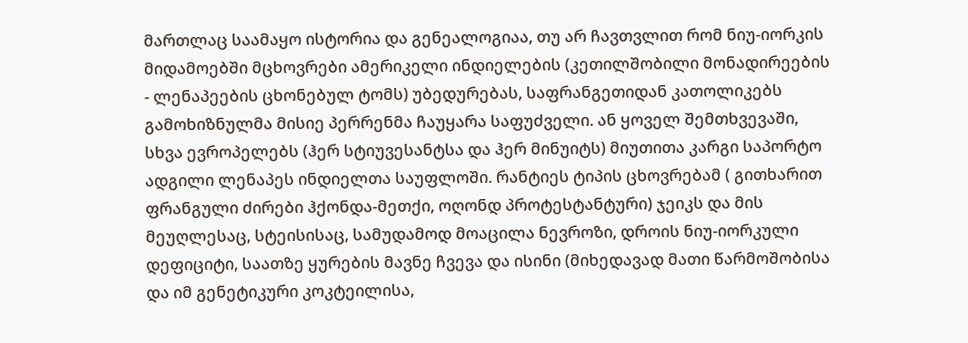მართლაც საამაყო ისტორია და გენეალოგიაა, თუ არ ჩავთვლით რომ ნიუ-იორკის მიდამოებში მცხოვრები ამერიკელი ინდიელების (კეთილშობილი მონადირეების - ლენაპეების ცხონებულ ტომს) უბედურებას, საფრანგეთიდან კათოლიკებს გამოხიზნულმა მისიე პერრენმა ჩაუყარა საფუძველი. ან ყოველ შემთხვევაში, სხვა ევროპელებს (ჰერ სტიუვესანტსა და ჰერ მინუიტს) მიუთითა კარგი საპორტო ადგილი ლენაპეს ინდიელთა საუფლოში. რანტიეს ტიპის ცხოვრებამ ( გითხარით ფრანგული ძირები ჰქონდა-მეთქი, ოღონდ პროტესტანტური) ჯეიკს და მის მეუღლესაც, სტეისისაც, სამუდამოდ მოაცილა ნევროზი, დროის ნიუ-იორკული დეფიციტი, საათზე ყურების მავნე ჩვევა და ისინი (მიხედავად მათი წარმოშობისა და იმ გენეტიკური კოკტეილისა,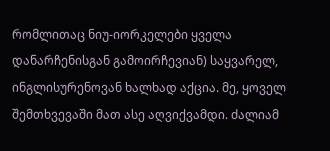რომლითაც ნიუ-იორკელები ყველა დანარჩენისგან გამოირჩევიან) საყვარელ, ინგლისურენოვან ხალხად აქცია. მე, ყოველ შემთხვევაში მათ ასე აღვიქვამდი. ძალიამ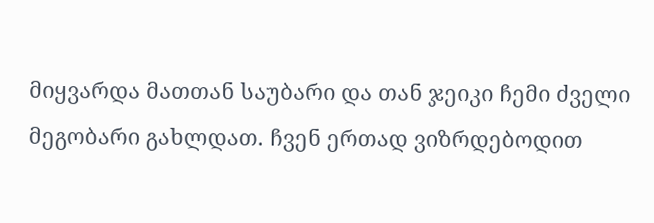მიყვარდა მათთან საუბარი და თან ჯეიკი ჩემი ძველი მეგობარი გახლდათ. ჩვენ ერთად ვიზრდებოდით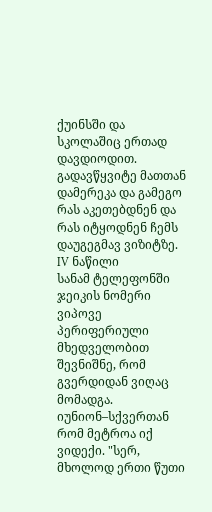ქუინსში და სკოლაშიც ერთად დავდიოდით. გადავწყვიტე მათთან დამერეკა და გამეგო რას აკეთებდნენ და რას იტყოდნენ ჩემს დაუგეგმავ ვიზიტზე.
IV ნაწილი
სანამ ტელეფონში ჯეიკის ნომერი ვიპოვე პერიფერიული მხედველობით შევნიშნე, რომ გვერდიდან ვიღაც მომადგა. იუნიონ–სქვერთან რომ მეტროა იქ ვიდექი. "სერ, მხოლოდ ერთი წუთი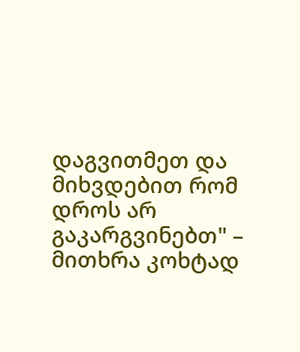დაგვითმეთ და მიხვდებით რომ დროს არ გაკარგვინებთ" – მითხრა კოხტად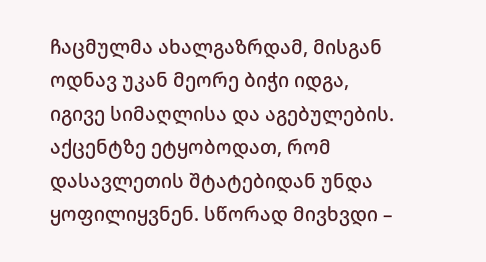ჩაცმულმა ახალგაზრდამ, მისგან ოდნავ უკან მეორე ბიჭი იდგა, იგივე სიმაღლისა და აგებულების. აქცენტზე ეტყობოდათ, რომ დასავლეთის შტატებიდან უნდა ყოფილიყვნენ. სწორად მივხვდი –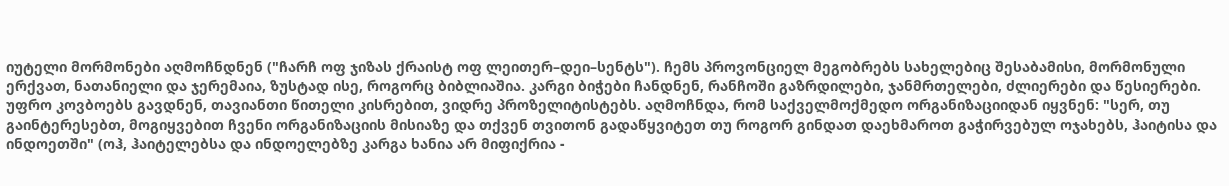იუტელი მორმონები აღმოჩნდნენ ("ჩარჩ ოფ ჯიზას ქრაისტ ოფ ლეითერ–დეი–სენტს"). ჩემს პროვონციელ მეგობრებს სახელებიც შესაბამისი, მორმონული ერქვათ, ნათანიელი და ჯერემაია, ზუსტად ისე, როგორც ბიბლიაშია. კარგი ბიჭები ჩანდნენ, რანჩოში გაზრდილები, ჯანმრთელები, ძლიერები და წესიერები. უფრო კოვბოებს გავდნენ, თავიანთი წითელი კისრებით, ვიდრე პროზელიტისტებს. აღმოჩნდა, რომ საქველმოქმედო ორგანიზაციიდან იყვნენ: "სერ, თუ გაინტერესებთ, მოგიყვებით ჩვენი ორგანიზაციის მისიაზე და თქვენ თვითონ გადაწყვიტეთ თუ როგორ გინდათ დაეხმაროთ გაჭირვებულ ოჯახებს, ჰაიტისა და ინდოეთში" (ოჰ, ჰაიტელებსა და ინდოელებზე კარგა ხანია არ მიფიქრია -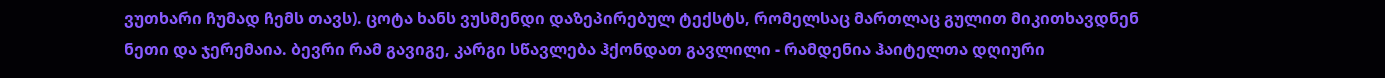ვუთხარი ჩუმად ჩემს თავს). ცოტა ხანს ვუსმენდი დაზეპირებულ ტექსტს, რომელსაც მართლაც გულით მიკითხავდნენ ნეთი და ჯერემაია. ბევრი რამ გავიგე, კარგი სწავლება ჰქონდათ გავლილი - რამდენია ჰაიტელთა დღიური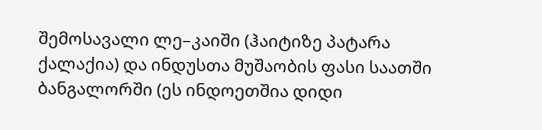შემოსავალი ლე–კაიში (ჰაიტიზე პატარა ქალაქია) და ინდუსთა მუშაობის ფასი საათში ბანგალორში (ეს ინდოეთშია დიდი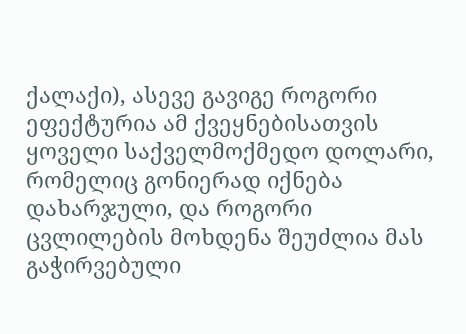ქალაქი), ასევე გავიგე როგორი ეფექტურია ამ ქვეყნებისათვის ყოველი საქველმოქმედო დოლარი, რომელიც გონიერად იქნება დახარჯული, და როგორი ცვლილების მოხდენა შეუძლია მას გაჭირვებული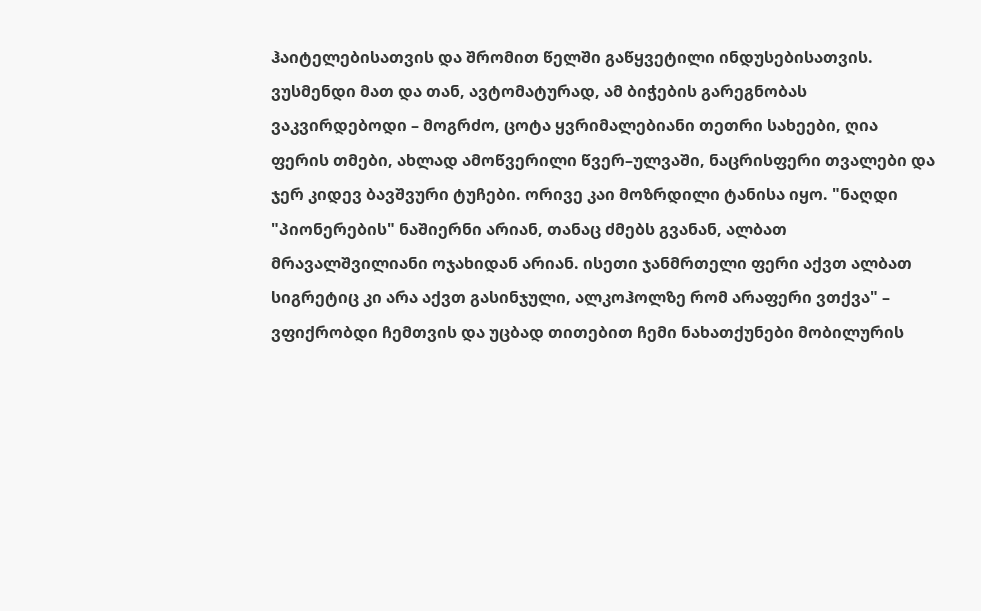ჰაიტელებისათვის და შრომით წელში გაწყვეტილი ინდუსებისათვის.
ვუსმენდი მათ და თან, ავტომატურად, ამ ბიჭების გარეგნობას ვაკვირდებოდი – მოგრძო, ცოტა ყვრიმალებიანი თეთრი სახეები, ღია ფერის თმები, ახლად ამოწვერილი წვერ–ულვაში, ნაცრისფერი თვალები და ჯერ კიდევ ბავშვური ტუჩები. ორივე კაი მოზრდილი ტანისა იყო. "ნაღდი "პიონერების" ნაშიერნი არიან, თანაც ძმებს გვანან, ალბათ მრავალშვილიანი ოჯახიდან არიან. ისეთი ჯანმრთელი ფერი აქვთ ალბათ სიგრეტიც კი არა აქვთ გასინჯული, ალკოჰოლზე რომ არაფერი ვთქვა" – ვფიქრობდი ჩემთვის და უცბად თითებით ჩემი ნახათქუნები მობილურის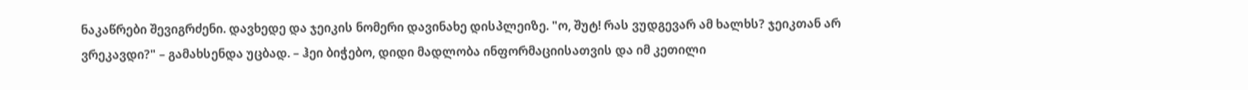ნაკაწრები შევიგრძენი. დავხედე და ჯეიკის ნომერი დავინახე დისპლეიზე. "ო, შუტ! რას ვუდგევარ ამ ხალხს? ჯეიკთან არ ვრეკავდი?" – გამახსენდა უცბად. – ჰეი ბიჭებო, დიდი მადლობა ინფორმაციისათვის და იმ კეთილი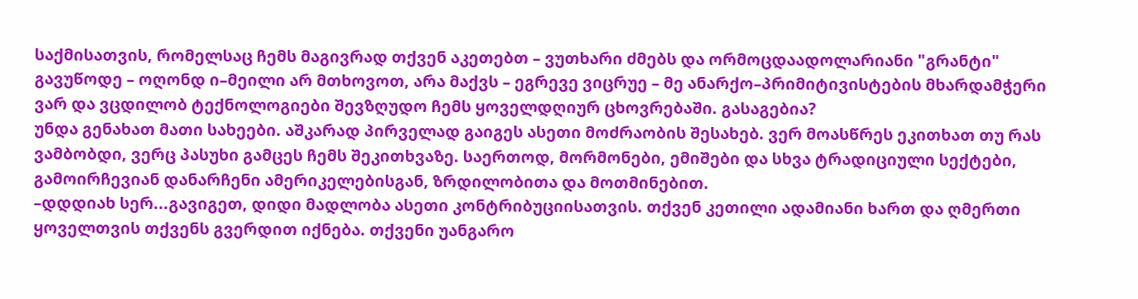საქმისათვის, რომელსაც ჩემს მაგივრად თქვენ აკეთებთ – ვუთხარი ძმებს და ორმოცდაადოლარიანი "გრანტი" გავუწოდე – ოღონდ ი–მეილი არ მთხოვოთ, არა მაქვს – ეგრევე ვიცრუე – მე ანარქო–პრიმიტივისტების მხარდამჭერი ვარ და ვცდილობ ტექნოლოგიები შევზღუდო ჩემს ყოველდღიურ ცხოვრებაში. გასაგებია?
უნდა გენახათ მათი სახეები. აშკარად პირველად გაიგეს ასეთი მოძრაობის შესახებ. ვერ მოასწრეს ეკითხათ თუ რას ვამბობდი, ვერც პასუხი გამცეს ჩემს შეკითხვაზე. საერთოდ, მორმონები, ემიშები და სხვა ტრადიციული სექტები, გამოირჩევიან დანარჩენი ამერიკელებისგან, ზრდილობითა და მოთმინებით.
–დდდიახ სერ...გავიგეთ, დიდი მადლობა ასეთი კონტრიბუციისათვის. თქვენ კეთილი ადამიანი ხართ და ღმერთი ყოველთვის თქვენს გვერდით იქნება. თქვენი უანგარო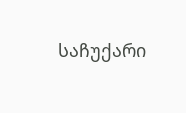საჩუქარი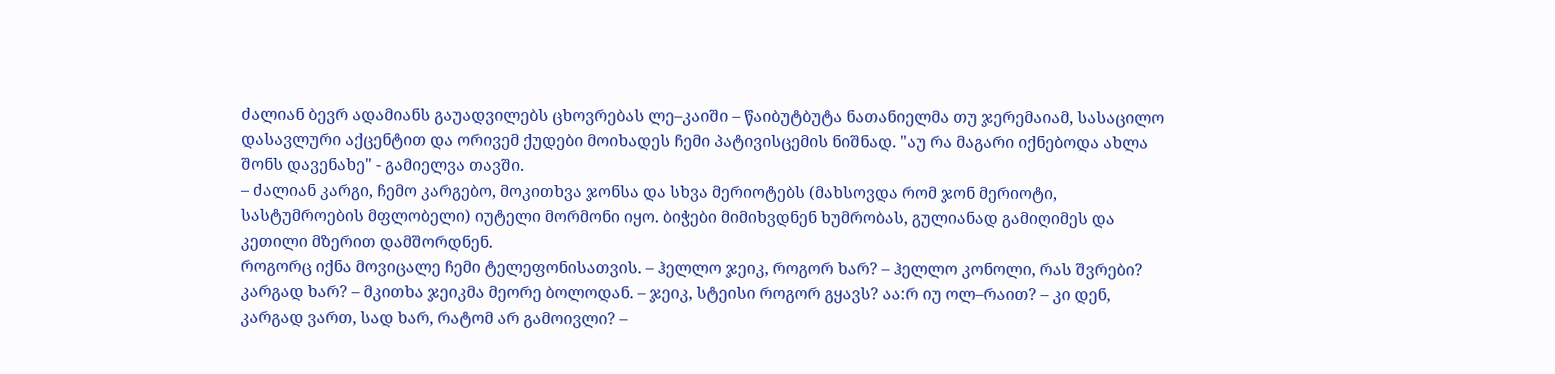ძალიან ბევრ ადამიანს გაუადვილებს ცხოვრებას ლე–კაიში – წაიბუტბუტა ნათანიელმა თუ ჯერემაიამ, სასაცილო დასავლური აქცენტით და ორივემ ქუდები მოიხადეს ჩემი პატივისცემის ნიშნად. "აუ რა მაგარი იქნებოდა ახლა შონს დავენახე" - გამიელვა თავში.
– ძალიან კარგი, ჩემო კარგებო, მოკითხვა ჯონსა და სხვა მერიოტებს (მახსოვდა რომ ჯონ მერიოტი, სასტუმროების მფლობელი) იუტელი მორმონი იყო. ბიჭები მიმიხვდნენ ხუმრობას, გულიანად გამიღიმეს და კეთილი მზერით დამშორდნენ.
როგორც იქნა მოვიცალე ჩემი ტელეფონისათვის. – ჰელლო ჯეიკ, როგორ ხარ? – ჰელლო კონოლი, რას შვრები? კარგად ხარ? – მკითხა ჯეიკმა მეორე ბოლოდან. – ჯეიკ, სტეისი როგორ გყავს? აა:რ იუ ოლ–რაით? – კი დენ, კარგად ვართ, სად ხარ, რატომ არ გამოივლი? –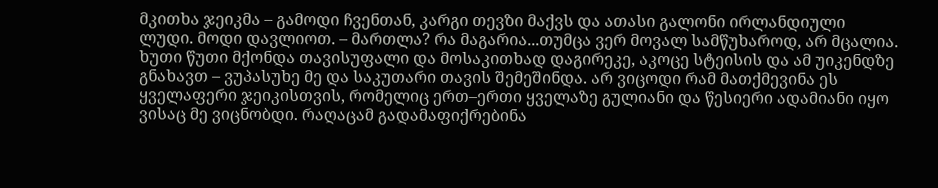მკითხა ჯეიკმა – გამოდი ჩვენთან, კარგი თევზი მაქვს და ათასი გალონი ირლანდიული ლუდი. მოდი დავლიოთ. – მართლა? რა მაგარია...თუმცა ვერ მოვალ სამწუხაროდ, არ მცალია. ხუთი წუთი მქონდა თავისუფალი და მოსაკითხად დაგირეკე, აკოცე სტეისის და ამ უიკენდზე გნახავთ – ვუპასუხე მე და საკუთარი თავის შემეშინდა. არ ვიცოდი რამ მათქმევინა ეს ყველაფერი ჯეიკისთვის, რომელიც ერთ–ერთი ყველაზე გულიანი და წესიერი ადამიანი იყო ვისაც მე ვიცნობდი. რაღაცამ გადამაფიქრებინა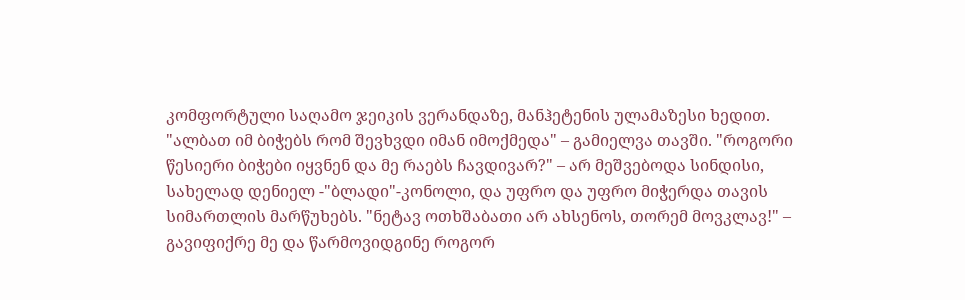კომფორტული საღამო ჯეიკის ვერანდაზე, მანჰეტენის ულამაზესი ხედით. "ალბათ იმ ბიჭებს რომ შევხვდი იმან იმოქმედა" – გამიელვა თავში. "როგორი წესიერი ბიჭები იყვნენ და მე რაებს ჩავდივარ?" – არ მეშვებოდა სინდისი, სახელად დენიელ -"ბლადი"-კონოლი, და უფრო და უფრო მიჭერდა თავის სიმართლის მარწუხებს. "ნეტავ ოთხშაბათი არ ახსენოს, თორემ მოვკლავ!" – გავიფიქრე მე და წარმოვიდგინე როგორ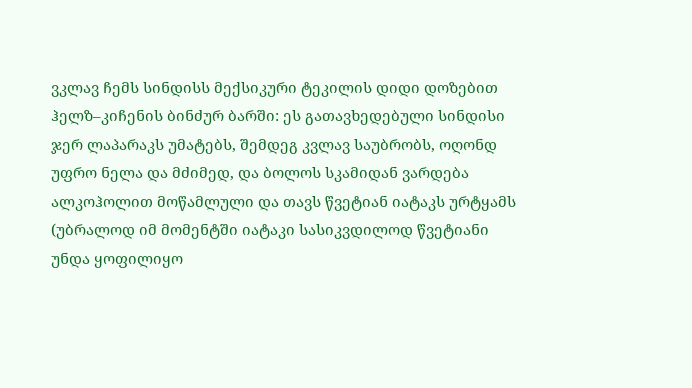ვკლავ ჩემს სინდისს მექსიკური ტეკილის დიდი დოზებით ჰელზ–კიჩენის ბინძურ ბარში: ეს გათავხედებული სინდისი ჯერ ლაპარაკს უმატებს, შემდეგ კვლავ საუბრობს, ოღონდ უფრო ნელა და მძიმედ, და ბოლოს სკამიდან ვარდება ალკოჰოლით მოწამლული და თავს წვეტიან იატაკს ურტყამს (უბრალოდ იმ მომენტში იატაკი სასიკვდილოდ წვეტიანი უნდა ყოფილიყო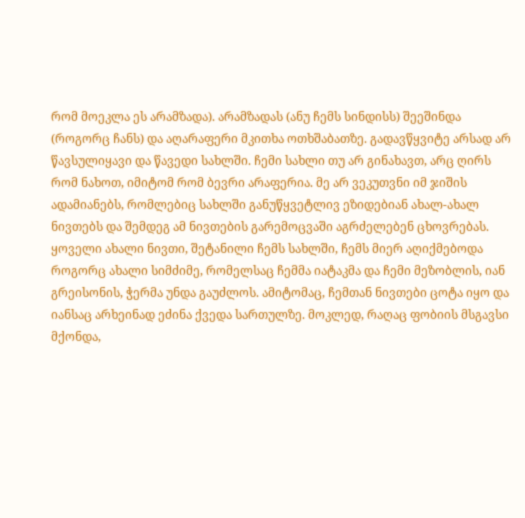რომ მოეკლა ეს არამზადა). არამზადას (ანუ ჩემს სინდისს) შეეშინდა (როგორც ჩანს) და აღარაფერი მკითხა ოთხშაბათზე. გადავწყვიტე არსად არ წავსულიყავი და წავედი სახლში. ჩემი სახლი თუ არ გინახავთ, არც ღირს რომ ნახოთ, იმიტომ რომ ბევრი არაფერია. მე არ ვეკუთვნი იმ ჯიშის ადამიანებს, რომლებიც სახლში განუწყვეტლივ ეზიდებიან ახალ-ახალ ნივთებს და შემდეგ ამ ნივთების გარემოცვაში აგრძელებენ ცხოვრებას. ყოველი ახალი ნივთი, შეტანილი ჩემს სახლში, ჩემს მიერ აღიქმებოდა როგორც ახალი სიმძიმე, რომელსაც ჩემმა იატაკმა და ჩემი მეზობლის, იან გრეისონის, ჭერმა უნდა გაუძლოს. ამიტომაც, ჩემთან ნივთები ცოტა იყო და იანსაც არხეინად ეძინა ქვედა სართულზე. მოკლედ, რაღაც ფობიის მსგავსი მქონდა,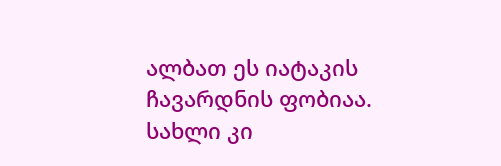ალბათ ეს იატაკის ჩავარდნის ფობიაა. სახლი კი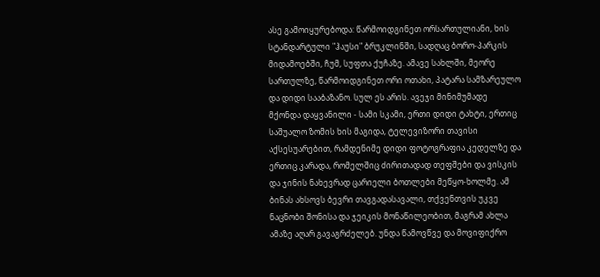ასე გამოიყურებოდა: წარმოიდგინეთ ორსართულიანი, ხის სტანდარტული "ჰაუსი" ბრუკლინში, სადღაც ბორო-პარკის მიდამოებში, ჩუმ, სუფთა ქუჩაზე. ამავე სახლში, მეორე სართულზე, წარმოიდგინეთ ორი ოთახი, პატარა სამზარეულო და დიდი სააბაზანო. სულ ეს არის. ავეჯი მინიმუმადე მქონდა დაყვანილი - სამი სკამი, ერთი დიდი ტახტი, ერთიც საშუალო ზომის ხის მაგიდა, ტელევიზორი თავისი აქსესუარებით, რამდენიმე დიდი ფოტოგრაფია კედელზე და ერთიც კარადა, რომელშიც ძირითადად თეფშები და ვისკის და ჯინის ნახევრად ცარიელი ბოთლები მეწყო-ხოლმე. ამ ბინას ახსოვს ბევრი თავგადასავალი, თქვენთვის უკვე ნაცნობი შონისა და ჯეიკის მონაწილეობით, მაგრამ ახლა ამაზე აღარ გავაგრძელებ. უნდა წამოვწვე და მოვიფიქრო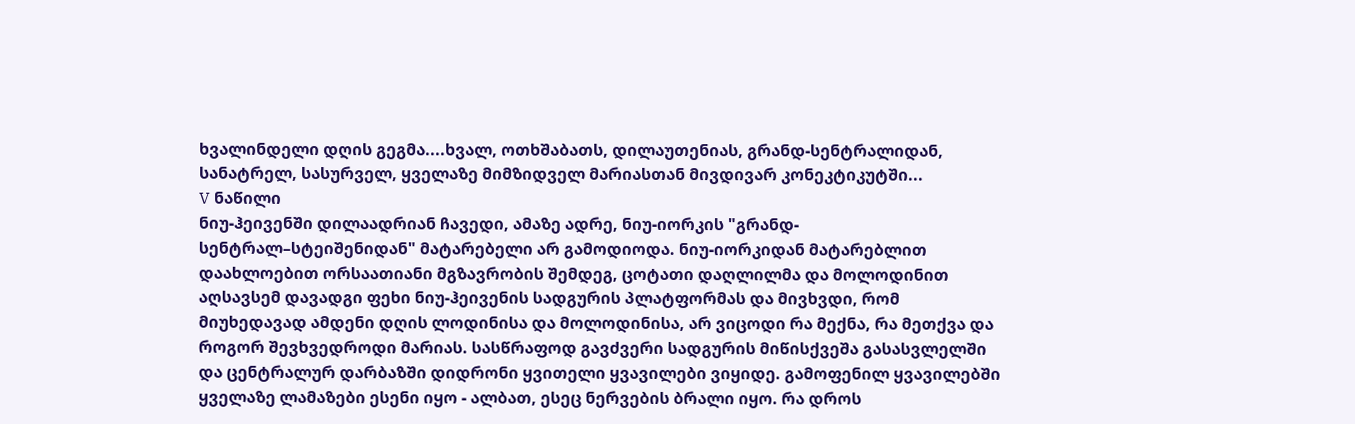ხვალინდელი დღის გეგმა....ხვალ, ოთხშაბათს, დილაუთენიას, გრანდ-სენტრალიდან, სანატრელ, სასურველ, ყველაზე მიმზიდველ მარიასთან მივდივარ კონეკტიკუტში...
V ნაწილი
ნიუ-ჰეივენში დილაადრიან ჩავედი, ამაზე ადრე, ნიუ-იორკის "გრანდ-სენტრალ–სტეიშენიდან" მატარებელი არ გამოდიოდა. ნიუ-იორკიდან მატარებლით დაახლოებით ორსაათიანი მგზავრობის შემდეგ, ცოტათი დაღლილმა და მოლოდინით აღსავსემ დავადგი ფეხი ნიუ-ჰეივენის სადგურის პლატფორმას და მივხვდი, რომ მიუხედავად ამდენი დღის ლოდინისა და მოლოდინისა, არ ვიცოდი რა მექნა, რა მეთქვა და როგორ შევხვედროდი მარიას. სასწრაფოდ გავძვერი სადგურის მიწისქვეშა გასასვლელში და ცენტრალურ დარბაზში დიდრონი ყვითელი ყვავილები ვიყიდე. გამოფენილ ყვავილებში ყველაზე ლამაზები ესენი იყო - ალბათ, ესეც ნერვების ბრალი იყო. რა დროს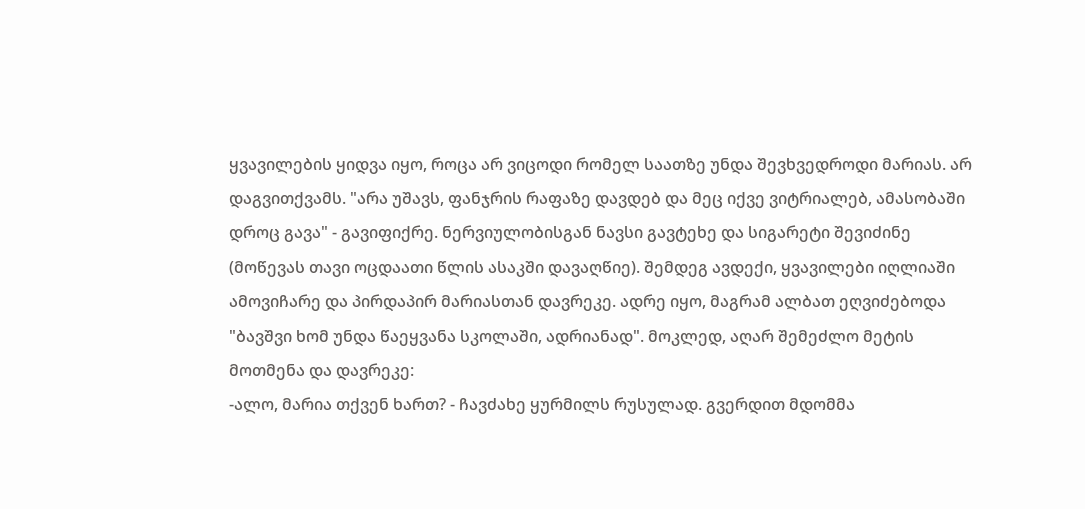ყვავილების ყიდვა იყო, როცა არ ვიცოდი რომელ საათზე უნდა შევხვედროდი მარიას. არ დაგვითქვამს. "არა უშავს, ფანჯრის რაფაზე დავდებ და მეც იქვე ვიტრიალებ, ამასობაში დროც გავა" - გავიფიქრე. ნერვიულობისგან ნავსი გავტეხე და სიგარეტი შევიძინე (მოწევას თავი ოცდაათი წლის ასაკში დავაღწიე). შემდეგ ავდექი, ყვავილები იღლიაში ამოვიჩარე და პირდაპირ მარიასთან დავრეკე. ადრე იყო, მაგრამ ალბათ ეღვიძებოდა "ბავშვი ხომ უნდა წაეყვანა სკოლაში, ადრიანად". მოკლედ, აღარ შემეძლო მეტის მოთმენა და დავრეკე:
-ალო, მარია თქვენ ხართ? - ჩავძახე ყურმილს რუსულად. გვერდით მდომმა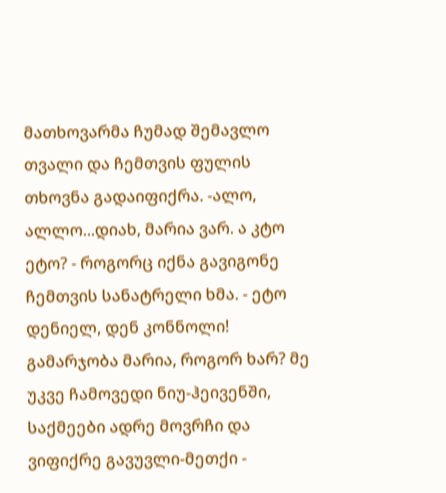მათხოვარმა ჩუმად შემავლო თვალი და ჩემთვის ფულის თხოვნა გადაიფიქრა. -ალო, ალლო...დიახ, მარია ვარ. ა კტო ეტო? - როგორც იქნა გავიგონე ჩემთვის სანატრელი ხმა. - ეტო დენიელ, დენ კონნოლი! გამარჯობა მარია, როგორ ხარ? მე უკვე ჩამოვედი ნიუ-ჰეივენში, საქმეები ადრე მოვრჩი და ვიფიქრე გავუვლი-მეთქი -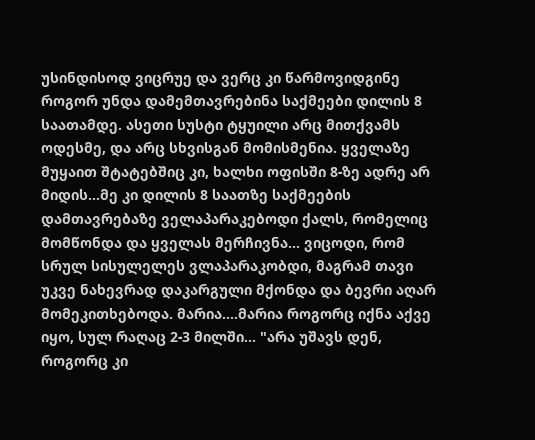უსინდისოდ ვიცრუე და ვერც კი წარმოვიდგინე როგორ უნდა დამემთავრებინა საქმეები დილის 8 საათამდე. ასეთი სუსტი ტყუილი არც მითქვამს ოდესმე, და არც სხვისგან მომისმენია. ყველაზე მუყაით შტატებშიც კი, ხალხი ოფისში 8-ზე ადრე არ მიდის...მე კი დილის 8 საათზე საქმეების დამთავრებაზე ველაპარაკებოდი ქალს, რომელიც მომწონდა და ყველას მერჩივნა... ვიცოდი, რომ სრულ სისულელეს ვლაპარაკობდი, მაგრამ თავი უკვე ნახევრად დაკარგული მქონდა და ბევრი აღარ მომეკითხებოდა. მარია....მარია როგორც იქნა აქვე იყო, სულ რაღაც 2-3 მილში... "არა უშავს დენ, როგორც კი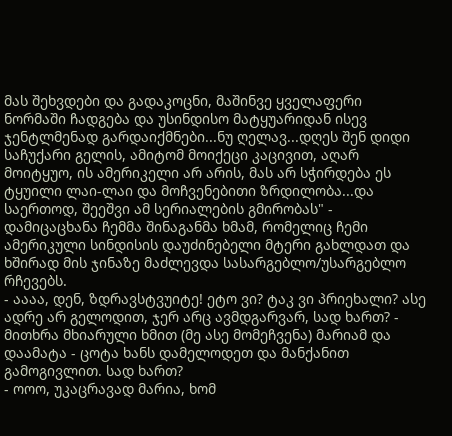მას შეხვდები და გადაკოცნი, მაშინვე ყველაფერი ნორმაში ჩადგება და უსინდისო მატყუარიდან ისევ ჯენტლმენად გარდაიქმნები...ნუ ღელავ...დღეს შენ დიდი საჩუქარი გელის, ამიტომ მოიქეცი კაცივით, აღარ მოიტყუო, ის ამერიკელი არ არის, მას არ სჭირდება ეს ტყუილი ლაი-ლაი და მოჩვენებითი ზრდილობა...და საერთოდ, შეეშვი ამ სერიალების გმირობას" - დამიცაცხანა ჩემმა შინაგანმა ხმამ, რომელიც ჩემი ამერიკული სინდისის დაუძინებელი მტერი გახლდათ და ხშირად მის ჯინაზე მაძლევდა სასარგებლო/უსარგებლო რჩევებს.
- აააა, დენ, ზდრავსტვუიტე! ეტო ვი? ტაკ ვი პრიეხალი? ასე ადრე არ გელოდით, ჯერ არც ავმდგარვარ, სად ხართ? - მითხრა მხიარული ხმით (მე ასე მომეჩვენა) მარიამ და დაამატა - ცოტა ხანს დამელოდეთ და მანქანით გამოგივლით. სად ხართ?
- ოოო, უკაცრავად მარია, ხომ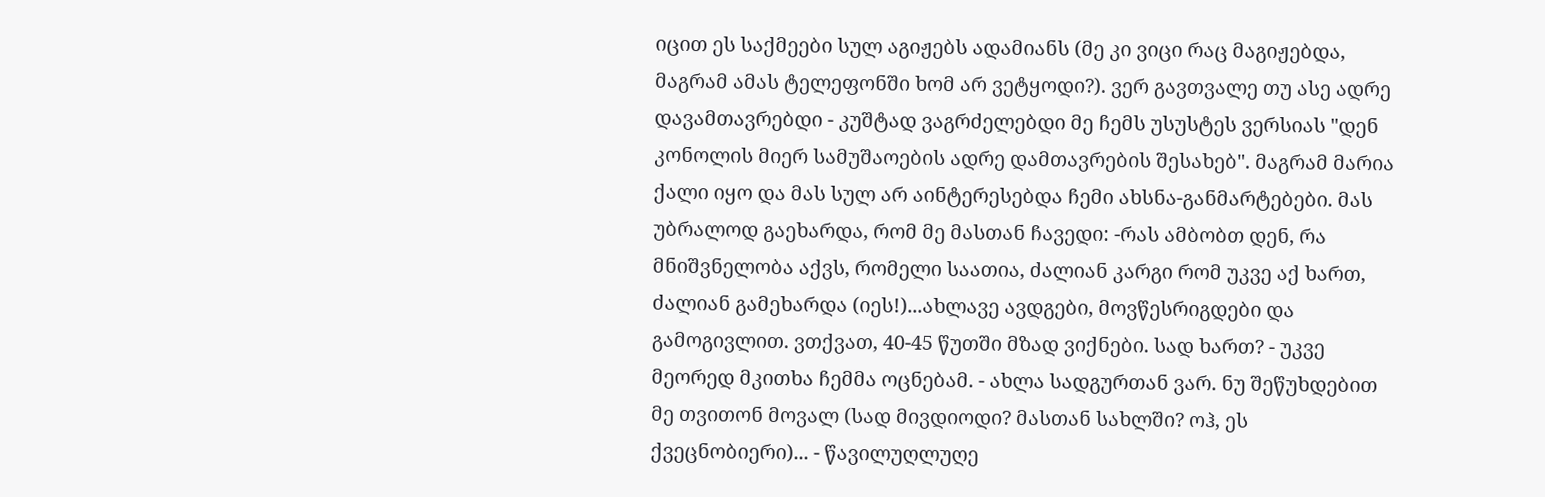იცით ეს საქმეები სულ აგიჟებს ადამიანს (მე კი ვიცი რაც მაგიჟებდა, მაგრამ ამას ტელეფონში ხომ არ ვეტყოდი?). ვერ გავთვალე თუ ასე ადრე დავამთავრებდი - კუშტად ვაგრძელებდი მე ჩემს უსუსტეს ვერსიას "დენ კონოლის მიერ სამუშაოების ადრე დამთავრების შესახებ". მაგრამ მარია ქალი იყო და მას სულ არ აინტერესებდა ჩემი ახსნა-განმარტებები. მას უბრალოდ გაეხარდა, რომ მე მასთან ჩავედი: -რას ამბობთ დენ, რა მნიშვნელობა აქვს, რომელი საათია, ძალიან კარგი რომ უკვე აქ ხართ, ძალიან გამეხარდა (იეს!)...ახლავე ავდგები, მოვწესრიგდები და გამოგივლით. ვთქვათ, 40-45 წუთში მზად ვიქნები. სად ხართ? - უკვე მეორედ მკითხა ჩემმა ოცნებამ. - ახლა სადგურთან ვარ. ნუ შეწუხდებით მე თვითონ მოვალ (სად მივდიოდი? მასთან სახლში? ოჰ, ეს ქვეცნობიერი)... - წავილუღლუღე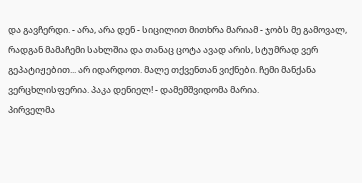და გავჩერდი. - არა, არა დენ - სიცილით მითხრა მარიამ - ჯობს მე გამოვალ, რადგან მამაჩემი სახლშია და თანაც ცოტა ავად არის, სტუმრად ვერ გეპატიჟებით... არ იდარდოთ. მალე თქვენთან ვიქნები. ჩემი მანქანა ვერცხლისფერია. პაკა დენიელ! - დამემშვიდომა მარია.
პირველმა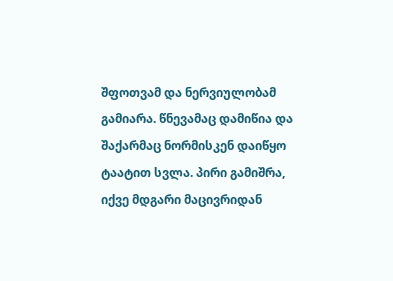შფოთვამ და ნერვიულობამ გამიარა. წნევამაც დამიწია და შაქარმაც ნორმისკენ დაიწყო ტაატით სვლა. პირი გამიშრა, იქვე მდგარი მაცივრიდან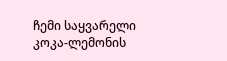ჩემი საყვარელი კოკა-ლემონის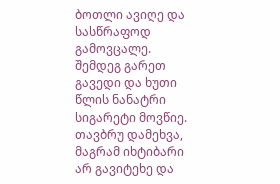ბოთლი ავიღე და სასწრაფოდ გამოვცალე. შემდეგ გარეთ გავედი და ხუთი წლის ნანატრი სიგარეტი მოვწიე. თავბრუ დამეხვა, მაგრამ იხტიბარი არ გავიტეხე და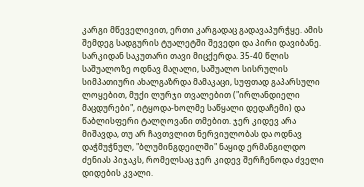კარგი მწეველივით, ერთი კარგადაც გადავაპურჭყე. ამის შემდეგ სადგურის ტუალეტში შევედი და პირი დავიბანე. სარკიდან საკუთარი თავი მიცქერდა. 35-40 წლის საშუალოზე ოდნავ მაღალი, საშუალო სისრულის სიმპათიური ახალგაზრდა მამაკაცი, სუფთად გაპარსული ლოყებით, მუქი ლურჯი თვალებით ("ირლანდიელი მაცდურები", იტყოდა-ხოლმე საწყალი დედაჩემი) და წაბლისფერი ტალღოვანი თმებით. ჯერ კიდევ არა მიშავდა, თუ არ ჩავთვლით ნერვიულობას და ოდნავ დაჭმუჭნულ, "ბლუმინგდეილში" ნაყიდ ერმანგილდო ძენიას პიჯაკს, რომელსაც ჯერ კიდევ შერჩენოდა ძველი დიდების კვალი.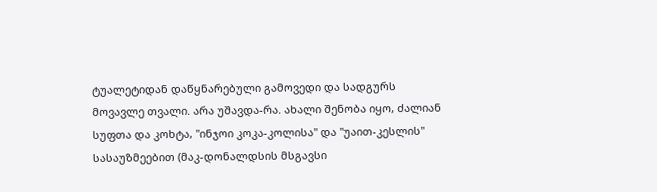ტუალეტიდან დაწყნარებული გამოვედი და სადგურს მოვავლე თვალი. არა უშავდა-რა. ახალი შენობა იყო, ძალიან სუფთა და კოხტა, "ინჯოი კოკა-კოლისა" და "უაით-კესლის" სასაუზმეებით (მაკ-დონალდსის მსგავსი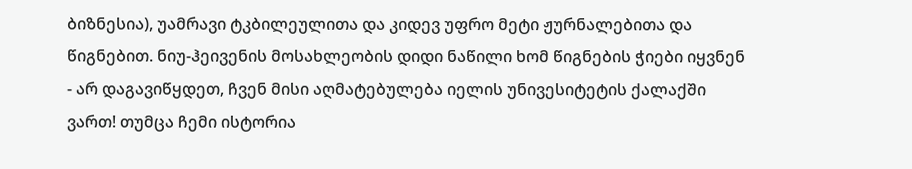ბიზნესია), უამრავი ტკბილეულითა და კიდევ უფრო მეტი ჟურნალებითა და წიგნებით. ნიუ-ჰეივენის მოსახლეობის დიდი ნაწილი ხომ წიგნების ჭიები იყვნენ - არ დაგავიწყდეთ, ჩვენ მისი აღმატებულება იელის უნივესიტეტის ქალაქში ვართ! თუმცა ჩემი ისტორია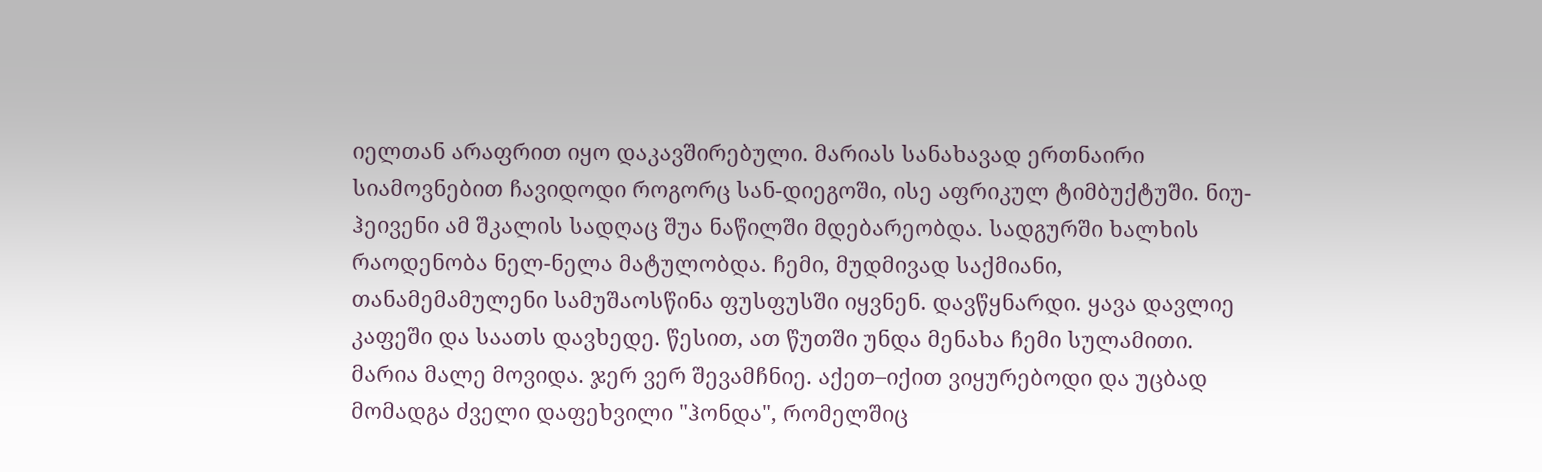იელთან არაფრით იყო დაკავშირებული. მარიას სანახავად ერთნაირი სიამოვნებით ჩავიდოდი როგორც სან-დიეგოში, ისე აფრიკულ ტიმბუქტუში. ნიუ-ჰეივენი ამ შკალის სადღაც შუა ნაწილში მდებარეობდა. სადგურში ხალხის რაოდენობა ნელ-ნელა მატულობდა. ჩემი, მუდმივად საქმიანი, თანამემამულენი სამუშაოსწინა ფუსფუსში იყვნენ. დავწყნარდი. ყავა დავლიე კაფეში და საათს დავხედე. წესით, ათ წუთში უნდა მენახა ჩემი სულამითი. მარია მალე მოვიდა. ჯერ ვერ შევამჩნიე. აქეთ–იქით ვიყურებოდი და უცბად მომადგა ძველი დაფეხვილი "ჰონდა", რომელშიც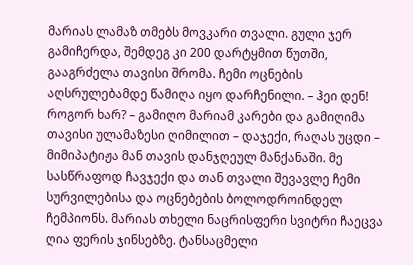მარიას ლამაზ თმებს მოვკარი თვალი. გული ჯერ გამიჩერდა, შემდეგ კი 200 დარტყმით წუთში, გააგრძელა თავისი შრომა. ჩემი ოცნების აღსრულებამდე წამიღა იყო დარჩენილი. – ჰეი დენ! როგორ ხარ? – გამიღო მარიამ კარები და გამიღიმა თავისი ულამაზესი ღიმილით – დაჯექი, რაღას უცდი – მიმიპატიჟა მან თავის დანჯღეულ მანქანაში. მე სასწრაფოდ ჩავჯექი და თან თვალი შევავლე ჩემი სურვილებისა და ოცნებების ბოლოდროინდელ ჩემპიონს. მარიას თხელი ნაცრისფერი სვიტრი ჩაეცვა ღია ფერის ჯინსებზე. ტანსაცმელი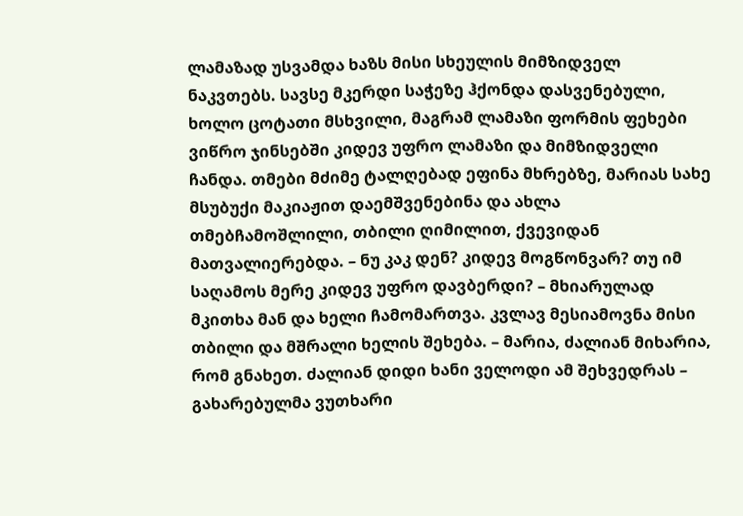ლამაზად უსვამდა ხაზს მისი სხეულის მიმზიდველ ნაკვთებს. სავსე მკერდი საჭეზე ჰქონდა დასვენებული, ხოლო ცოტათი მსხვილი, მაგრამ ლამაზი ფორმის ფეხები ვიწრო ჯინსებში კიდევ უფრო ლამაზი და მიმზიდველი ჩანდა. თმები მძიმე ტალღებად ეფინა მხრებზე, მარიას სახე მსუბუქი მაკიაჟით დაემშვენებინა და ახლა თმებჩამოშლილი, თბილი ღიმილით, ქვევიდან მათვალიერებდა. – ნუ კაკ დენ? კიდევ მოგწონვარ? თუ იმ საღამოს მერე კიდევ უფრო დავბერდი? – მხიარულად მკითხა მან და ხელი ჩამომართვა. კვლავ მესიამოვნა მისი თბილი და მშრალი ხელის შეხება. – მარია, ძალიან მიხარია, რომ გნახეთ. ძალიან დიდი ხანი ველოდი ამ შეხვედრას – გახარებულმა ვუთხარი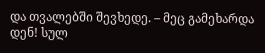და თვალებში შევხედე. – მეც გამეხარდა დენ! სულ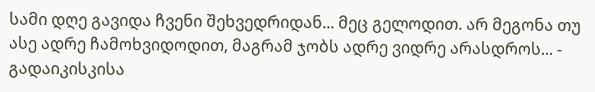სამი დღე გავიდა ჩვენი შეხვედრიდან... მეც გელოდით. არ მეგონა თუ ასე ადრე ჩამოხვიდოდით, მაგრამ ჯობს ადრე ვიდრე არასდროს... - გადაიკისკისა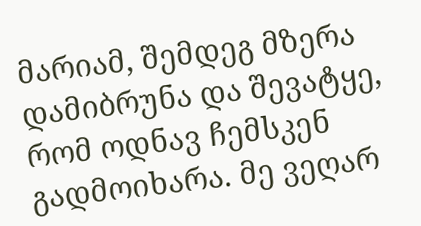მარიამ, შემდეგ მზერა დამიბრუნა და შევატყე, რომ ოდნავ ჩემსკენ გადმოიხარა. მე ვეღარ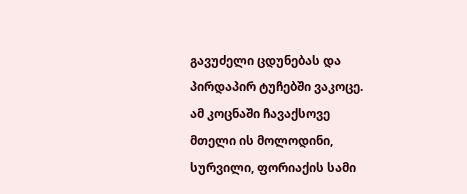გავუძელი ცდუნებას და პირდაპირ ტუჩებში ვაკოცე. ამ კოცნაში ჩავაქსოვე მთელი ის მოლოდინი, სურვილი, ფორიაქის სამი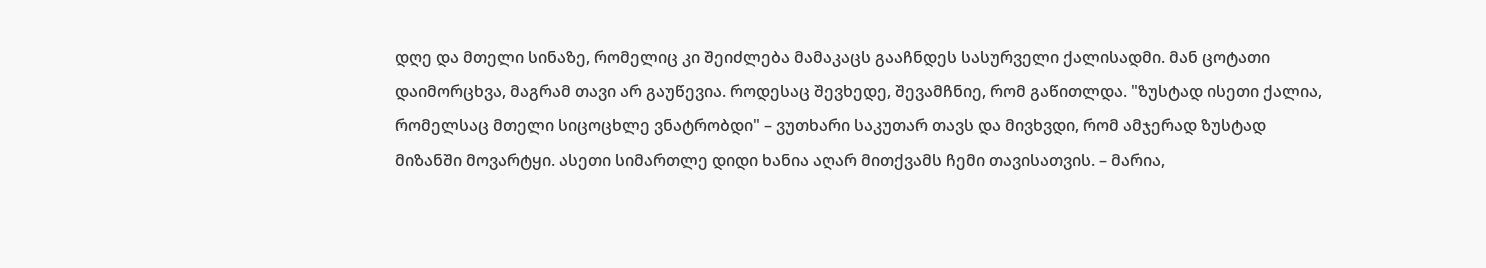დღე და მთელი სინაზე, რომელიც კი შეიძლება მამაკაცს გააჩნდეს სასურველი ქალისადმი. მან ცოტათი დაიმორცხვა, მაგრამ თავი არ გაუწევია. როდესაც შევხედე, შევამჩნიე, რომ გაწითლდა. "ზუსტად ისეთი ქალია, რომელსაც მთელი სიცოცხლე ვნატრობდი" – ვუთხარი საკუთარ თავს და მივხვდი, რომ ამჯერად ზუსტად მიზანში მოვარტყი. ასეთი სიმართლე დიდი ხანია აღარ მითქვამს ჩემი თავისათვის. – მარია,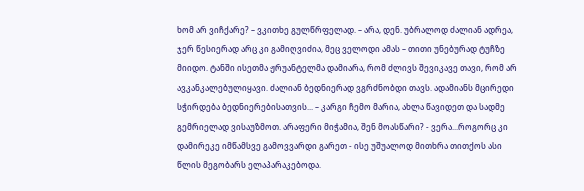ხომ არ ვიჩქარე? – ვკითხე გულწრფელად. – არა, დენ. უბრალოდ ძალიან ადრეა, ჯერ წესიერად არც კი გამიღვიძია, მეც ველოდი ამას – თითი უნებურად ტუჩზე მიიდო. ტანში ისეთმა ჟრუანტელმა დამიარა, რომ ძლივს შევიკავე თავი, რომ არ ავკანკალებულიყავი. ძალიან ბედნიერად ვგრძნობდი თავს. ადამიანს მცირედი სჭირდება ბედნიერებისათვის... – კარგი ჩემო მარია, ახლა წავიდეთ და სადმე გემრიელად ვისაუზმოთ. არაფერი მიჭამია, შენ მოასწარი? - ვერა...როგორც კი დამირეკე იმწამსვე გამოვვარდი გარეთ - ისე უშუალოდ მითხრა თითქოს ასი წლის მეგობარს ელაპარაკებოდა.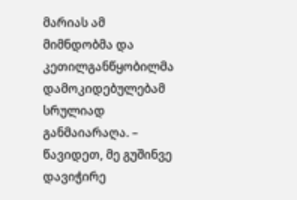მარიას ამ მიმნდობმა და კეთილგანწყობილმა დამოკიდებულებამ სრულიად განმაიარაღა. – წავიდეთ, მე გუშინვე დავიჭირე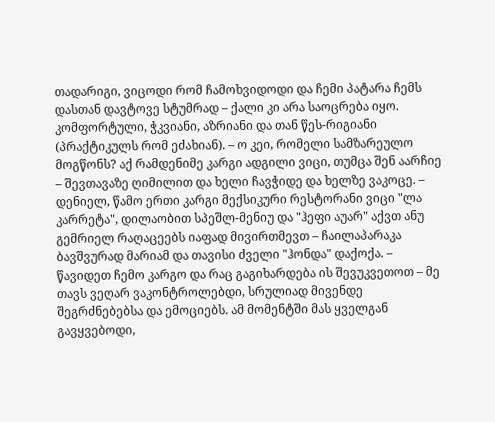თადარიგი, ვიცოდი რომ ჩამოხვიდოდი და ჩემი პატარა ჩემს დასთან დავტოვე სტუმრად – ქალი კი არა საოცრება იყო. კომფორტული, ჭკვიანი, აზრიანი და თან წეს-რიგიანი (პრაქტიკულს რომ ეძახიან). – ო კეი, რომელი სამზარეულო მოგწონს? აქ რამდენიმე კარგი ადგილი ვიცი, თუმცა შენ აარჩიე – შევთავაზე ღიმილით და ხელი ჩავჭიდე და ხელზე ვაკოცე. – დენიელ, წამო ერთი კარგი მექსიკური რესტორანი ვიცი "ლა კარრეტა", დილაობით სპეშლ-მენიუ და "ჰეფი აუარ" აქვთ ანუ გემრიელ რაღაცეებს იაფად მივირთმევთ – ჩაილაპარაკა ბავშვურად მარიამ და თავისი ძველი "ჰონდა" დაქოქა. – წავიდეთ ჩემო კარგო და რაც გაგიხარდება ის შევუკვეთოთ – მე თავს ვეღარ ვაკონტროლებდი, სრულიად მივენდე შეგრძნებებსა და ემოციებს. ამ მომენტში მას ყველგან გავყვებოდი,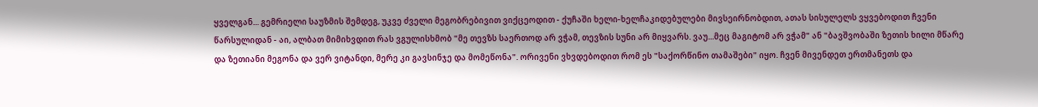ყველგან... გემრიელი საუზმის შემდეგ, უკვე ძველი მეგობრებივით ვიქცეოდით - ქუჩაში ხელი-ხელჩაკიდებულები მივსეირნობდით, ათას სისულელს ვყვებოდით ჩვენი წარსულიდან - აი, ალბათ მიმიხვდით რას ვგულისხმობ "მე თევზს საერთოდ არ ვჭამ, თევზის სუნი არ მიყვარს. ვაუ...მეც მაგიტომ არ ვჭამ" ან "ბავშვობაში ზეთის ხილი მწარე და ზეთიანი მეგონა და ვერ ვიტანდი, მერე კი გავსინჯე და მომეწონა". ორივენი ვხვდებოდით რომ ეს "საქორწინო თამაშები" იყო. ჩვენ მივენდეთ ერთმანეთს და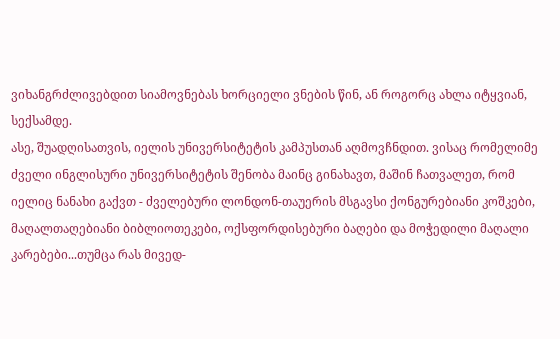ვიხანგრძლივებდით სიამოვნებას ხორციელი ვნების წინ, ან როგორც ახლა იტყვიან, სექსამდე.
ასე, შუადღისათვის, იელის უნივერსიტეტის კამპუსთან აღმოვჩნდით. ვისაც რომელიმე ძველი ინგლისური უნივერსიტეტის შენობა მაინც გინახავთ, მაშინ ჩათვალეთ, რომ იელიც ნანახი გაქვთ - ძველებური ლონდონ-თაუერის მსგავსი ქონგურებიანი კოშკები, მაღალთაღებიანი ბიბლიოთეკები, ოქსფორდისებური ბაღები და მოჭედილი მაღალი კარებები...თუმცა რას მივედ-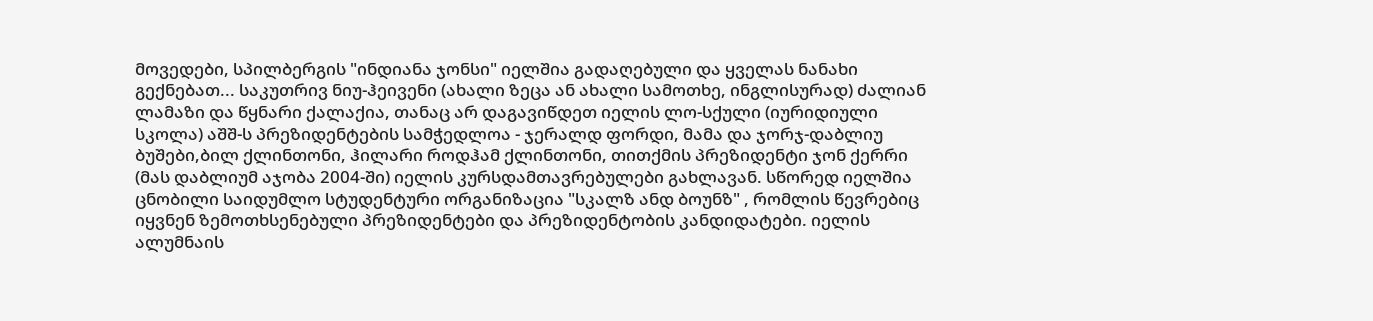მოვედები, სპილბერგის "ინდიანა ჯონსი" იელშია გადაღებული და ყველას ნანახი გექნებათ... საკუთრივ ნიუ-ჰეივენი (ახალი ზეცა ან ახალი სამოთხე, ინგლისურად) ძალიან ლამაზი და წყნარი ქალაქია, თანაც არ დაგავიწდეთ იელის ლო-სქული (იურიდიული სკოლა) აშშ-ს პრეზიდენტების სამჭედლოა - ჯერალდ ფორდი, მამა და ჯორჯ-დაბლიუ ბუშები,ბილ ქლინთონი, ჰილარი როდჰამ ქლინთონი, თითქმის პრეზიდენტი ჯონ ქერრი (მას დაბლიუმ აჯობა 2004-ში) იელის კურსდამთავრებულები გახლავან. სწორედ იელშია ცნობილი საიდუმლო სტუდენტური ორგანიზაცია "სკალზ ანდ ბოუნზ" , რომლის წევრებიც იყვნენ ზემოთხსენებული პრეზიდენტები და პრეზიდენტობის კანდიდატები. იელის ალუმნაის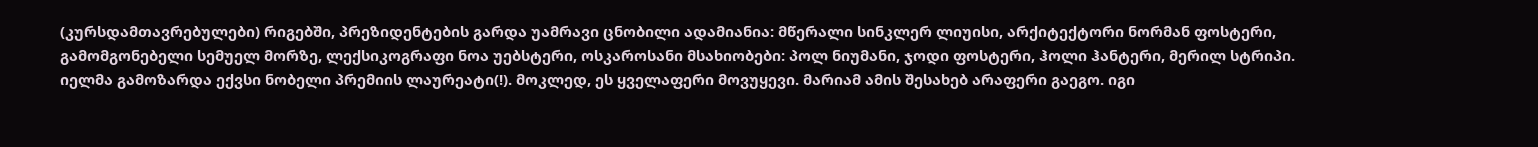(კურსდამთავრებულები) რიგებში, პრეზიდენტების გარდა უამრავი ცნობილი ადამიანია: მწერალი სინკლერ ლიუისი, არქიტექტორი ნორმან ფოსტერი, გამომგონებელი სემუელ მორზე, ლექსიკოგრაფი ნოა უებსტერი, ოსკაროსანი მსახიობები: პოლ ნიუმანი, ჯოდი ფოსტერი, ჰოლი ჰანტერი, მერილ სტრიპი. იელმა გამოზარდა ექვსი ნობელი პრემიის ლაურეატი(!). მოკლედ, ეს ყველაფერი მოვუყევი. მარიამ ამის შესახებ არაფერი გაეგო. იგი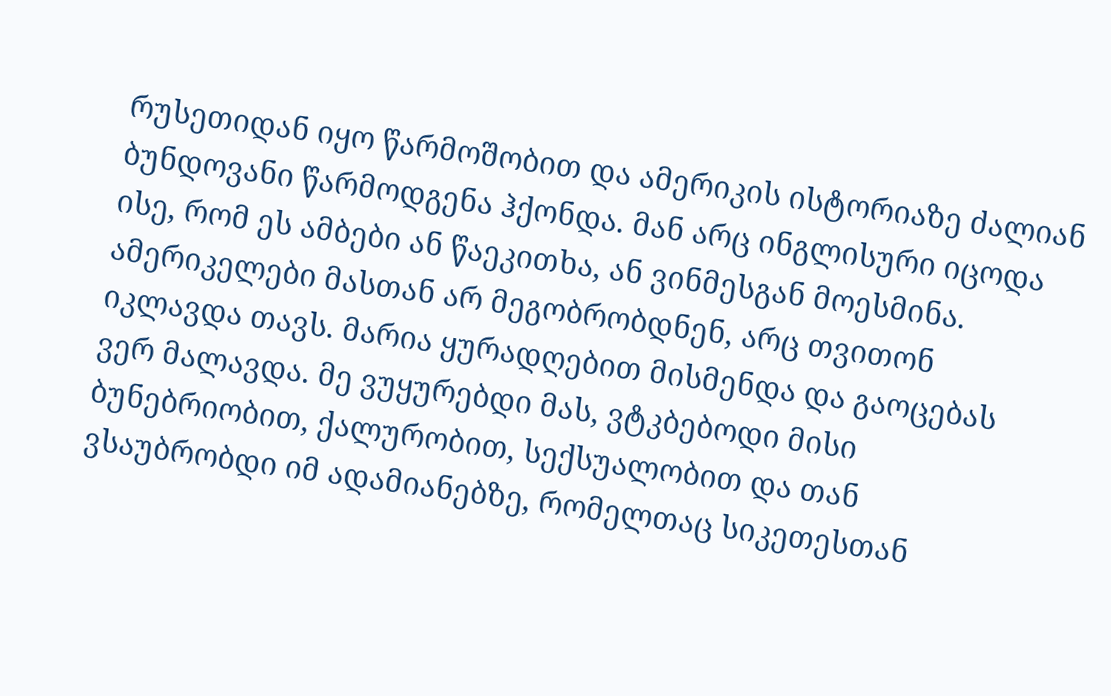რუსეთიდან იყო წარმოშობით და ამერიკის ისტორიაზე ძალიან ბუნდოვანი წარმოდგენა ჰქონდა. მან არც ინგლისური იცოდა ისე, რომ ეს ამბები ან წაეკითხა, ან ვინმესგან მოესმინა. ამერიკელები მასთან არ მეგობრობდნენ, არც თვითონ იკლავდა თავს. მარია ყურადღებით მისმენდა და გაოცებას ვერ მალავდა. მე ვუყურებდი მას, ვტკბებოდი მისი ბუნებრიობით, ქალურობით, სექსუალობით და თან ვსაუბრობდი იმ ადამიანებზე, რომელთაც სიკეთესთან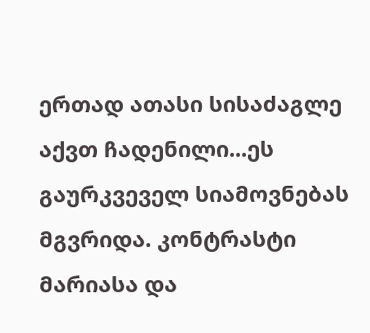ერთად ათასი სისაძაგლე აქვთ ჩადენილი...ეს გაურკვეველ სიამოვნებას მგვრიდა. კონტრასტი მარიასა და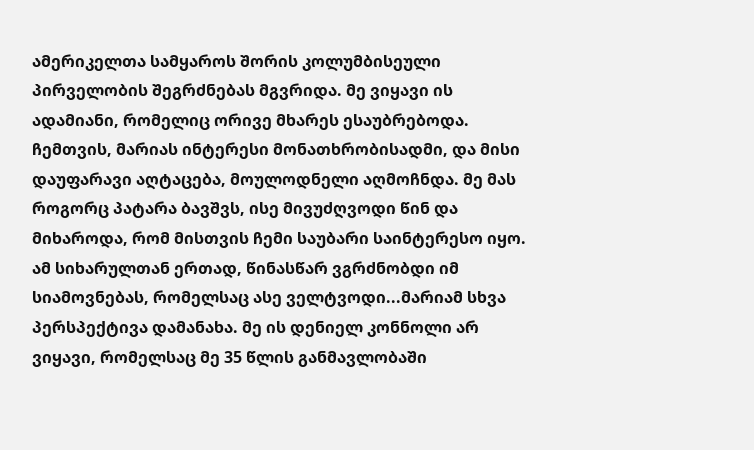ამერიკელთა სამყაროს შორის კოლუმბისეული პირველობის შეგრძნებას მგვრიდა. მე ვიყავი ის ადამიანი, რომელიც ორივე მხარეს ესაუბრებოდა. ჩემთვის, მარიას ინტერესი მონათხრობისადმი, და მისი დაუფარავი აღტაცება, მოულოდნელი აღმოჩნდა. მე მას როგორც პატარა ბავშვს, ისე მივუძღვოდი წინ და მიხაროდა, რომ მისთვის ჩემი საუბარი საინტერესო იყო. ამ სიხარულთან ერთად, წინასწარ ვგრძნობდი იმ სიამოვნებას, რომელსაც ასე ველტვოდი...მარიამ სხვა პერსპექტივა დამანახა. მე ის დენიელ კონნოლი არ ვიყავი, რომელსაც მე 35 წლის განმავლობაში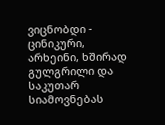ვიცნობდი - ცინიკური, არხეინი, ხშირად გულგრილი და საკუთარ სიამოვნებას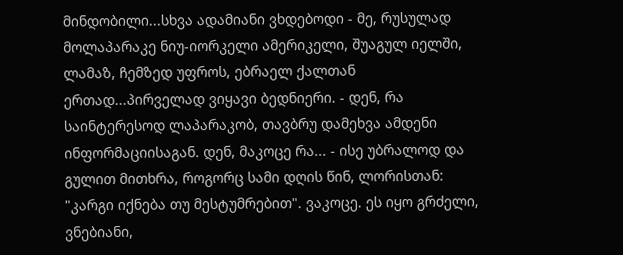მინდობილი...სხვა ადამიანი ვხდებოდი - მე, რუსულად მოლაპარაკე ნიუ-იორკელი ამერიკელი, შუაგულ იელში, ლამაზ, ჩემზედ უფროს, ებრაელ ქალთან ერთად...პირველად ვიყავი ბედნიერი. - დენ, რა საინტერესოდ ლაპარაკობ, თავბრუ დამეხვა ამდენი ინფორმაციისაგან. დენ, მაკოცე რა... - ისე უბრალოდ და გულით მითხრა, როგორც სამი დღის წინ, ლორისთან: "კარგი იქნება თუ მესტუმრებით". ვაკოცე. ეს იყო გრძელი, ვნებიანი,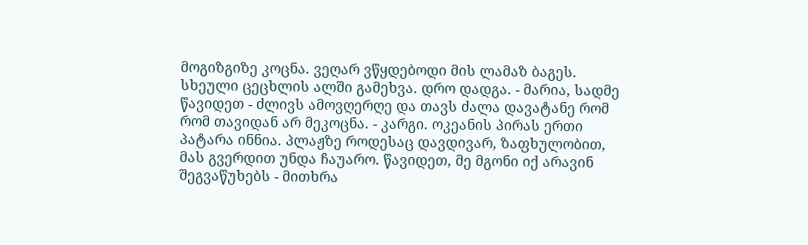მოგიზგიზე კოცნა. ვეღარ ვწყდებოდი მის ლამაზ ბაგეს. სხეული ცეცხლის ალში გამეხვა. დრო დადგა. - მარია, სადმე წავიდეთ - ძლივს ამოვღერღე და თავს ძალა დავატანე რომ რომ თავიდან არ მეკოცნა. - კარგი. ოკეანის პირას ერთი პატარა ინნია. პლაჟზე როდესაც დავდივარ, ზაფხულობით, მას გვერდით უნდა ჩაუარო. წავიდეთ, მე მგონი იქ არავინ შეგვაწუხებს - მითხრა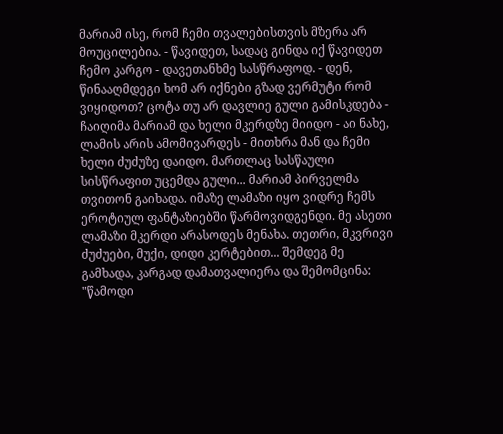მარიამ ისე, რომ ჩემი თვალებისთვის მზერა არ მოუცილებია. - წავიდეთ, სადაც გინდა იქ წავიდეთ ჩემო კარგო - დავეთანხმე სასწრაფოდ. - დენ, წინააღმდეგი ხომ არ იქნები გზად ვერმუტი რომ ვიყიდოთ? ცოტა თუ არ დავლიე გული გამისკდება - ჩაიღიმა მარიამ და ხელი მკერდზე მიიდო - აი ნახე, ლამის არის ამომივარდეს - მითხრა მან და ჩემი ხელი ძუძუზე დაიდო. მართლაც სასწაული სისწრაფით უცემდა გული... მარიამ პირველმა თვითონ გაიხადა. იმაზე ლამაზი იყო ვიდრე ჩემს ეროტიულ ფანტაზიებში წარმოვიდგენდი. მე ასეთი ლამაზი მკერდი არასოდეს მენახა. თეთრი, მკვრივი ძუძუები, მუქი, დიდი კერტებით... შემდეგ მე გამხადა, კარგად დამათვალიერა და შემომცინა: "წამოდი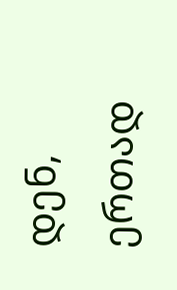დენ, ერთად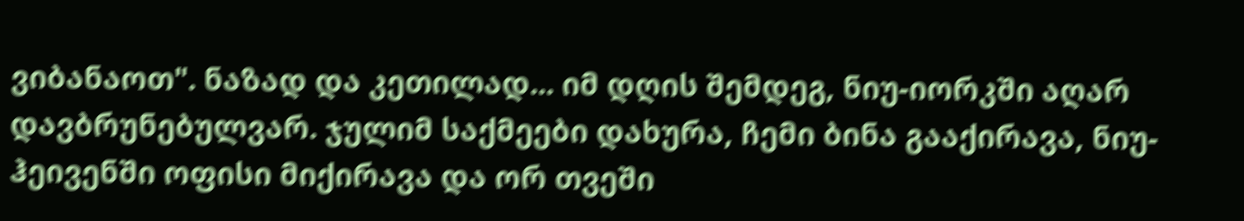ვიბანაოთ". ნაზად და კეთილად... იმ დღის შემდეგ, ნიუ-იორკში აღარ დავბრუნებულვარ. ჯულიმ საქმეები დახურა, ჩემი ბინა გააქირავა, ნიუ-ჰეივენში ოფისი მიქირავა და ორ თვეში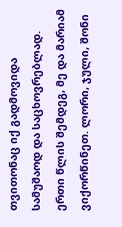თვითონაც იქ გადმოვიდა სამუშაოდ და საცხოვრებლად. ერთი წლის შემდეგ, მე და მარიამ ვიქორწინეთ. ლორი, ჯული, შონი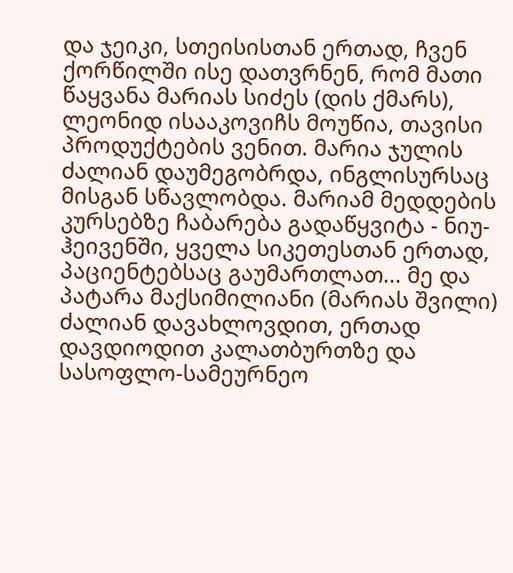და ჯეიკი, სთეისისთან ერთად, ჩვენ ქორწილში ისე დათვრნენ, რომ მათი წაყვანა მარიას სიძეს (დის ქმარს), ლეონიდ ისააკოვიჩს მოუწია, თავისი პროდუქტების ვენით. მარია ჯულის ძალიან დაუმეგობრდა, ინგლისურსაც მისგან სწავლობდა. მარიამ მედდების კურსებზე ჩაბარება გადაწყვიტა - ნიუ-ჰეივენში, ყველა სიკეთესთან ერთად, პაციენტებსაც გაუმართლათ... მე და პატარა მაქსიმილიანი (მარიას შვილი) ძალიან დავახლოვდით, ერთად დავდიოდით კალათბურთზე და სასოფლო-სამეურნეო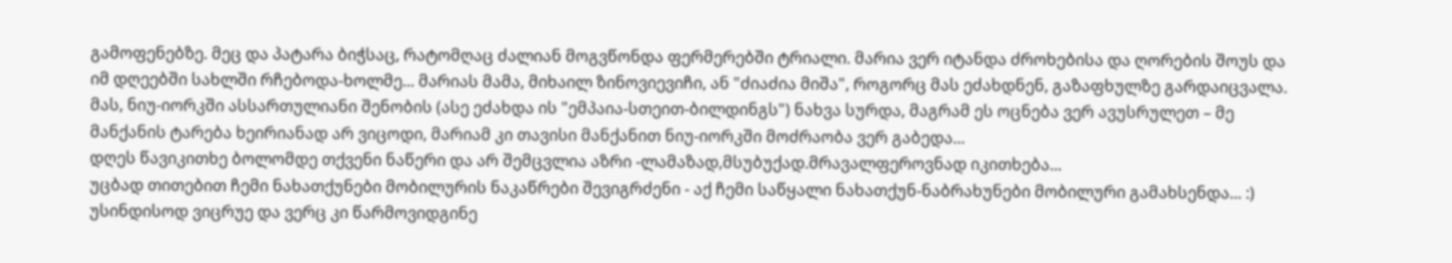გამოფენებზე. მეც და პატარა ბიჭსაც, რატომღაც ძალიან მოგვწონდა ფერმერებში ტრიალი. მარია ვერ იტანდა ძროხებისა და ღორების შოუს და იმ დღეებში სახლში რჩებოდა-ხოლმე... მარიას მამა, მიხაილ ზინოვიევიჩი, ან "ძიაძია მიშა", როგორც მას ეძახდნენ, გაზაფხულზე გარდაიცვალა. მას, ნიუ-იორკში ასსართულიანი შენობის (ასე ეძახდა ის "ემპაია-სთეით-ბილდინგს") ნახვა სურდა, მაგრამ ეს ოცნება ვერ ავუსრულეთ – მე მანქანის ტარება ხეირიანად არ ვიცოდი, მარიამ კი თავისი მანქანით ნიუ-იორკში მოძრაობა ვერ გაბედა...
დღეს წავიკითხე ბოლომდე თქვენი ნაწერი და არ შემცვლია აზრი -ლამაზად,მსუბუქად.მრავალფეროვნად იკითხება...
უცბად თითებით ჩემი ნახათქუნები მობილურის ნაკაწრები შევიგრძენი - აქ ჩემი საწყალი ნახათქუნ-ნაბრახუნები მობილური გამახსენდა... :)
უსინდისოდ ვიცრუე და ვერც კი წარმოვიდგინე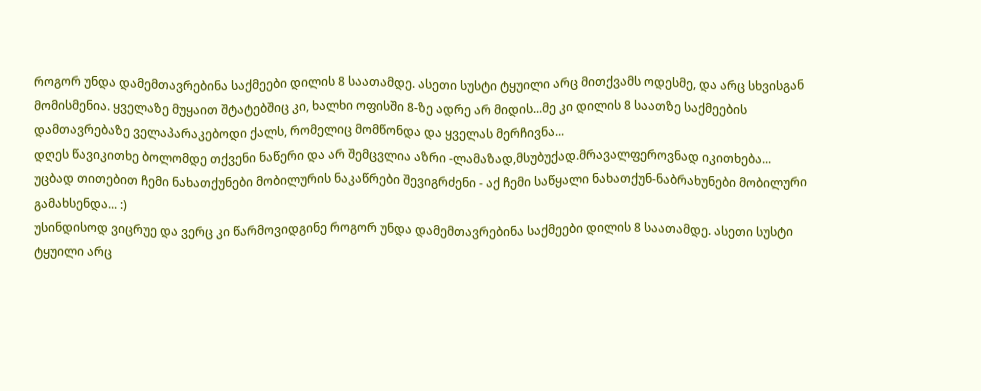როგორ უნდა დამემთავრებინა საქმეები დილის 8 საათამდე. ასეთი სუსტი ტყუილი არც მითქვამს ოდესმე, და არც სხვისგან მომისმენია. ყველაზე მუყაით შტატებშიც კი, ხალხი ოფისში 8-ზე ადრე არ მიდის...მე კი დილის 8 საათზე საქმეების დამთავრებაზე ველაპარაკებოდი ქალს, რომელიც მომწონდა და ყველას მერჩივნა...
დღეს წავიკითხე ბოლომდე თქვენი ნაწერი და არ შემცვლია აზრი -ლამაზად,მსუბუქად.მრავალფეროვნად იკითხება...
უცბად თითებით ჩემი ნახათქუნები მობილურის ნაკაწრები შევიგრძენი - აქ ჩემი საწყალი ნახათქუნ-ნაბრახუნები მობილური გამახსენდა... :)
უსინდისოდ ვიცრუე და ვერც კი წარმოვიდგინე როგორ უნდა დამემთავრებინა საქმეები დილის 8 საათამდე. ასეთი სუსტი ტყუილი არც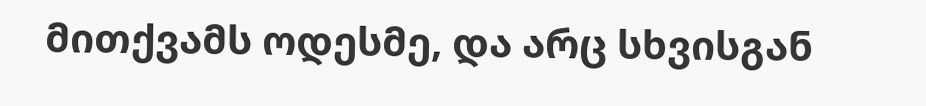მითქვამს ოდესმე, და არც სხვისგან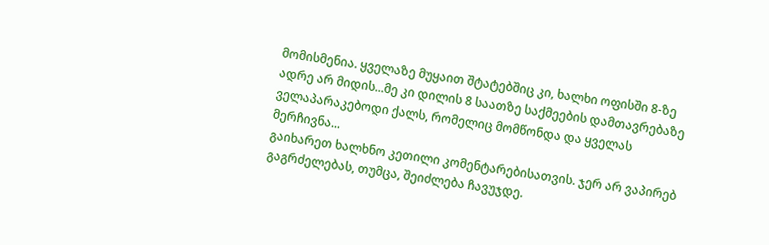მომისმენია. ყველაზე მუყაით შტატებშიც კი, ხალხი ოფისში 8-ზე ადრე არ მიდის...მე კი დილის 8 საათზე საქმეების დამთავრებაზე ველაპარაკებოდი ქალს, რომელიც მომწონდა და ყველას მერჩივნა...
გაიხარეთ ხალხნო კეთილი კომენტარებისათვის. ჯერ არ ვაპირებ გაგრძელებას, თუმცა, შეიძლება ჩავუჯდე.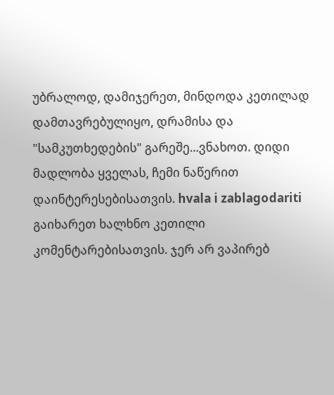უბრალოდ, დამიჯერეთ, მინდოდა კეთილად დამთავრებულიყო, დრამისა და "სამკუთხედების" გარეშე...ვნახოთ. დიდი მადლობა ყველას, ჩემი ნაწერით დაინტერესებისათვის. hvala i zablagodariti
გაიხარეთ ხალხნო კეთილი კომენტარებისათვის. ჯერ არ ვაპირებ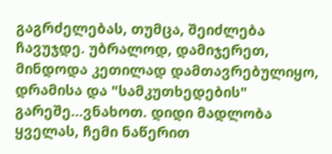გაგრძელებას, თუმცა, შეიძლება ჩავუჯდე. უბრალოდ, დამიჯერეთ, მინდოდა კეთილად დამთავრებულიყო, დრამისა და "სამკუთხედების" გარეშე...ვნახოთ. დიდი მადლობა ყველას, ჩემი ნაწერით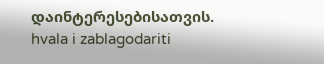დაინტერესებისათვის. hvala i zablagodariti